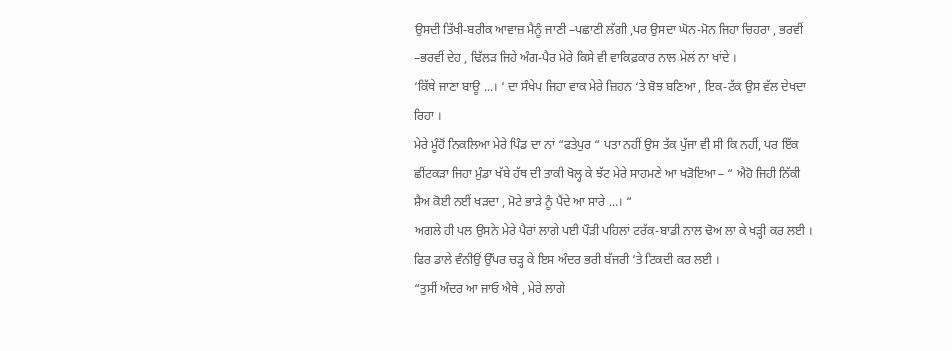ਉਸਦੀ ਤਿੱਖੀ-ਬਰੀਕ ਆਵਾਜ਼ ਮੈਨੂੰ ਜਾਣੀ –ਪਛਾਣੀ ਲੱਗੀ ,ਪਰ ਉਸਦਾ ਘੋਨ-ਮੋਨ ਜਿਹਾ ਚਿਹਰਾ , ਭਰਵੀਂ –ਭਰਵੀਂ ਦੇਹ , ਢਿੱਲੜ ਜਿਹੇ ਅੰਗ-ਪੈਰ ਮੇਰੇ ਕਿਸੇ ਵੀ ਵਾਕਿਫ਼ਕਾਰ ਨਾਲ ਮੇਲਂ ਨਾ ਖਾਂਦੇ ।
‘ਕਿੱਥੇ ਜਾਣਾ ਬਾਊ ...। ‘ ਦਾ ਸੰਖੇਪ ਜਿਹਾ ਵਾਕ ਮੇਰੇ ਜ਼ਿਹਨ ‘ਤੇ ਬੋਝ ਬਣਿਆ , ਇਕ-ਟੱਕ ਉਸ ਵੱਲ ਦੇਖਦਾ ਰਿਹਾ ।
ਮੇਰੇ ਮੂੰਹੋਂ ਨਿਕਲਿਆ ਮੇਰੇ ਪਿੰਡ ਦਾ ਨਾਂ “ਫਤੇਪੁਰ “ ਪਤਾ ਨਹੀਂ ਉਸ ਤੱਕ ਪੁੱਜਾ ਵੀ ਸੀ ਕਿ ਨਹੀਂ, ਪਰ ਇੱਕ ਛੀਂਟਕੜਾ ਜਿਹਾ ਮੁੰਡਾ ਖੱਬੇ ਹੱਥ ਦੀ ਤਾਕੀ ਖੋਲ੍ਹ ਕੇ ਝੱਟ ਮੇਰੇ ਸਾਹਮਣੇ ਆ ਖੜੋਇਆ – “ ਐਹੋ ਜਿਹੀ ਨਿੱਕੀ ਸ਼ੈਅ ਕੋਈ ਨਈਂ ਖੜਦਾ , ਮੋਟੇ ਭਾੜੇ ਨੂੰ ਪੈਂਦੇ ਆ ਸਾਰੇ ...। “
ਅਗਲੇ ਹੀ ਪਲ ਉਸਨੇ ਮੇਰੇ ਪੈਰਾਂ ਲਾਗੇ ਪਈ ਪੌੜੀ ਪਹਿਲਾਂ ਟਰੱਕ-ਬਾਡੀ ਨਾਲ ਢੋਅ ਲਾ ਕੇ ਖੜ੍ਹੀ ਕਰ ਲਈ । ਫਿਰ ਡਾਲੇ ਵੰਨੀਉਂ ਉੱਪਰ ਚੜ੍ਹ ਕੇ ਇਸ ਅੰਦਰ ਭਰੀ ਬੱਜਰੀ ‘ਤੇ ਟਿਕਦੀ ਕਰ ਲਈ ।
“ਤੁਸੀਂ ਅੰਦਰ ਆ ਜਾਓ ਐਥੇ , ਮੇਰੇ ਲਾਗੇ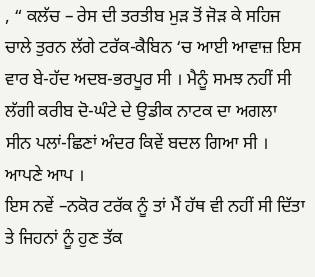, “ ਕਲੱਚ – ਰੇਸ ਦੀ ਤਰਤੀਬ ਮੁੜ ਤੋਂ ਜੋੜ ਕੇ ਸਹਿਜ ਚਾਲੇ ਤੁਰਨ ਲੱਗੇ ਟਰੱਕ-ਕੈਬਿਨ ‘ਚ ਆਈ ਆਵਾਜ਼ ਇਸ ਵਾਰ ਬੇ-ਹੱਦ ਅਦਬ-ਭਰਪੂਰ ਸੀ । ਮੈਨੂੰ ਸਮਝ ਨਹੀਂ ਸੀ ਲੱਗੀ ਕਰੀਬ ਦੋ-ਘੰਟੇ ਦੇ ਉਡੀਕ ਨਾਟਕ ਦਾ ਅਗਲਾ ਸੀਨ ਪਲਾਂ-ਛਿਣਾਂ ਅੰਦਰ ਕਿਵੇਂ ਬਦਲ ਗਿਆ ਸੀ । ਆਪਣੇ ਆਪ ।
ਇਸ ਨਵੇਂ –ਨਕੋਰ ਟਰੱਕ ਨੂੰ ਤਾਂ ਮੈਂ ਹੱਥ ਵੀ ਨਹੀਂ ਸੀ ਦਿੱਤਾ ਤੇ ਜਿਹਨਾਂ ਨੂੰ ਹੁਣ ਤੱਕ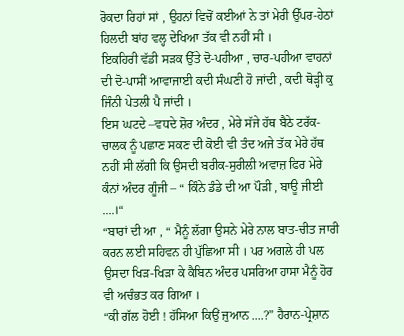ਰੋਕਦਾ ਰਿਹਾਂ ਸਾਂ , ਉਹਨਾਂ ਵਿਚੋਂ ਕਈਆਂ ਨੇ ਤਾਂ ਮੇਰੀ ਉੱਪਰ-ਹੇਠਾਂ ਹਿਲਦੀ ਬਾਂਹ ਵਲ੍ਹ ਦੇਖਿਆ ਤੱਕ ਵੀ ਨਹੀਂ ਸੀ ।
ਇਕਹਿਰੀ ਵੱਡੀ ਸੜਕ ਉੱਤੇ ਦੋ-ਪਹੀਆ , ਚਾਰ-ਪਹੀਆ ਵਾਹਨਾਂ ਦੀ ਦੋ-ਪਾਸੀਂ ਆਵਾਜਾਈ ਕਦੀ ਸੰਘਣੀ ਹੋ ਜਾਂਦੀ , ਕਦੀ ਥੋੜ੍ਹੀ ਕੁ ਜਿੰਨੀ ਪੇਤਲੀ ਪੈ ਜਾਂਦੀ ।
ਇਸ ਘਟਦੇ –ਵਧਦੇ ਸ਼ੋਰ ਅੰਦਰ , ਮੇਰੇ ਸੱਜੇ ਹੱਥ ਬੈਠੇ ਟਰੱਕ-ਚਾਲਕ ਨੂੰ ਪਛਾਣ ਸਕਣ ਦੀ ਕੋਈ ਵੀ ਤੰਦ ਅਜੇ ਤੱਕ ਮੇਰੇ ਹੱਥ ਨਹੀਂ ਸੀ ਲੱਗੀ ਕਿ ਉਸਦੀ ਬਰੀਕ-ਸੁਰੀਲੀ ਅਵਾਜ਼ ਫਿਰ ਮੇਰੇ ਕੰਨਾਂ ਅੰਦਰ ਗੂੰਜੀ – “ ਕਿੰਨੇ ਡੰਡੇ ਦੀ ਆ ਪੌੜੀ , ਬਾਊ ਜੀਈ ....।“
“ਬਾਰਾਂ ਦੀ ਆ , “ ਮੈਨੂੰ ਲੱਗਾ ਉਸਨੇ ਮੇਰੇ ਨਾਲ ਬਾਤ-ਚੀਤ ਜਾਰੀ ਕਰਨ ਲਈ ਸਹਿਵਨ ਹੀ ਪੁੱਛਿਆ ਸੀ । ਪਰ ਅਗਲੇ ਹੀ ਪਲ ਉਸਦਾ ਖਿੜ-ਖਿੜਾ ਕੇ ਕੈਬਿਨ ਅੰਦਰ ਪਸਰਿਆ ਹਾਸਾ ਮੈਨੂੰ ਹੋਰ ਵੀ ਅਚੰਭਤ ਕਰ ਗਿਆ ।
“ਕੀ ਗੱਲ ਹੋਈ ! ਹੱਸਿਆ ਕਿਉਂ ਜੁਆਨ ....?” ਹੈਰਾਨ-ਪ੍ਰੇਸ਼ਾਨ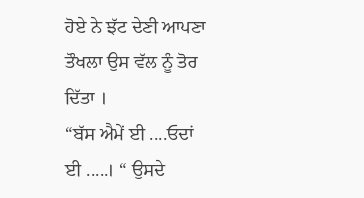ਹੋਏ ਨੇ ਝੱਟ ਦੇਣੀ ਆਪਣਾ ਤੌਖਲਾ ਉਸ ਵੱਲ ਨੂੰ ਤੋਰ ਦਿੱਤਾ ।
“ਬੱਸ ਐਮੇਂ ਈ ....ਓਦਾਂ ਈ .....। “ ਉਸਦੇ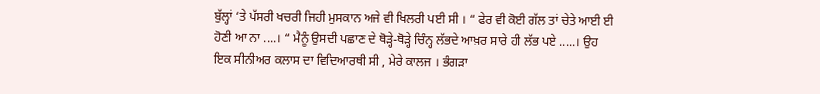ਬੁੱਲ੍ਹਾਂ ‘ਤੇ ਪੱਸਰੀ ਖਚਰੀ ਜਿਹੀ ਮੁਸਕਾਨ ਅਜੇ ਵੀ ਖਿਲਰੀ ਪਈ ਸੀ । “ ਫੇਰ ਵੀ ਕੋਈ ਗੱਲ ਤਾਂ ਚੇਤੇ ਆਈ ਈ ਹੋਣੀ ਆ ਨਾ ....। “ ਮੈਨੂੰ ਉਸਦੀ ਪਛਾਣ ਦੇ ਥੋੜ੍ਹੇ-ਥੋੜ੍ਹੇ ਚਿੰਨ੍ਹ ਲੱਭਦੇ ਆਖ਼ਰ ਸਾਰੇ ਹੀ ਲੱਭ ਪਏ .....। ਉਹ ਇਕ ਸੀਨੀਅਰ ਕਲਾਸ ਦਾ ਵਿਦਿਆਰਥੀ ਸੀ , ਮੇਰੇ ਕਾਲਜ । ਭੰਗੜਾ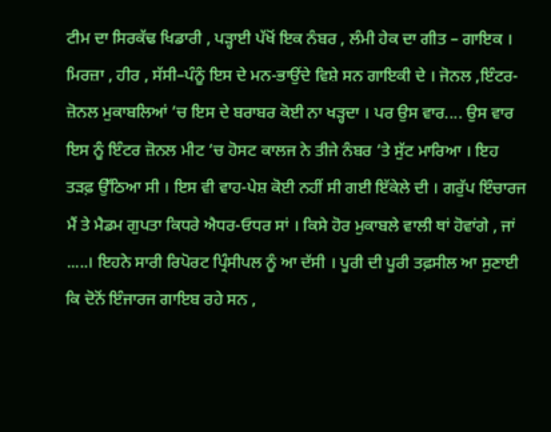ਟੀਮ ਦਾ ਸਿਰਕੱਢ ਖਿਡਾਰੀ , ਪੜ੍ਹਾਈ ਪੱਖੋਂ ਇਕ ਨੰਬਰ , ਲੰਮੀ ਹੇਕ ਦਾ ਗੀਤ – ਗਾਇਕ । ਮਿਰਜ਼ਾ , ਹੀਰ , ਸੱਸੀ–ਪੰਨੂੰ ਇਸ ਦੇ ਮਨ-ਭਾਉਂਦੇ ਵਿਸ਼ੇ ਸਨ ਗਾਇਕੀ ਦੇ । ਜੋਨਲ ,ਇੰਟਰ-ਜ਼ੋਨਲ ਮੁਕਾਬਲਿਆਂ ‘ਚ ਇਸ ਦੇ ਬਰਾਬਰ ਕੋਈ ਨਾ ਖੜ੍ਹਦਾ । ਪਰ ਉਸ ਵਾਰ.... ਉਸ ਵਾਰ ਇਸ ਨੂੰ ਇੰਟਰ ਜ਼ੋਨਲ ਮੀਟ ‘ਚ ਹੋਸਟ ਕਾਲਜ ਨੇ ਤੀਜੇ ਨੰਬਰ ‘ਤੇ ਸੁੱਟ ਮਾਰਿਆ । ਇਹ ਤੜਫ਼ ਉੱਠਿਆ ਸੀ । ਇਸ ਵੀ ਵਾਹ-ਪੇਸ਼ ਕੋਈ ਨਹੀਂ ਸੀ ਗਈ ਇੱਕੇਲੇ ਦੀ । ਗਰੁੱਪ ਇੰਚਾਰਜ ਮੈਂ ਤੇ ਮੈਡਮ ਗੁਪਤਾ ਕਿਧਰੇ ਐਧਰ-ਓਧਰ ਸਾਂ । ਕਿਸੇ ਹੋਰ ਮੁਕਾਬਲੇ ਵਾਲੀ ਥਾਂ ਹੋਵਾਂਗੇ , ਜਾਂ .....। ਇਹਨੇ ਸਾਰੀ ਰਿਪੋਰਟ ਪ੍ਰਿੰਸੀਪਲ ਨੂੰ ਆ ਦੱਸੀ । ਪੂਰੀ ਦੀ ਪੂਰੀ ਤਫ਼ਸੀਲ ਆ ਸੁਣਾਈ ਕਿ ਦੋਨੋਂ ਇੰਜਾਰਜ ਗਾਇਬ ਰਹੇ ਸਨ ,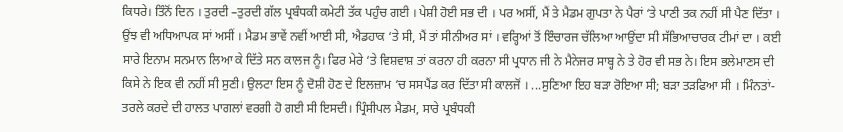ਕਿਧਰੇ। ਤਿੰਨੋਂ ਦਿਨ । ਤੁਰਦੀ –ਤੁਰਦੀ ਗੱਲ ਪ੍ਰਬੰਧਕੀ ਕਮੇਟੀ ਤੱਕ ਪਹੁੰਚ ਗਈ । ਪੇਸ਼ੀ ਹੋਈ ਸਭ ਦੀ । ਪਰ ਅਸੀਂ, ਮੈਂ ਤੇ ਮੈਡਮ ਗੁਪਤਾ ਨੇ ਪੈਰਾਂ ‘ਤੇ ਪਾਣੀ ਤਕ ਨਹੀਂ ਸੀ ਪੈਣ ਦਿੱਤਾ । ਉਂਝ ਵੀ ਅਧਿਆਪਕ ਸਾਂ ਅਸੀਂ । ਮੈਡਮ ਭਾਵੇਂ ਨਵੀਂ ਆਈ ਸੀ, ਐਡਹਾਕ ‘ਤੇ ਸੀ, ਮੈਂ ਤਾਂ ਸੀਨੀਅਰ ਸਾਂ । ਵਰ੍ਹਿਆਂ ਤੋਂ ਇੰਚਾਰਜ ਚੱਲਿਆ ਆਉਂਦਾ ਸੀ ਸੱਭਿਆਚਾਰਕ ਟੀਮਾਂ ਦਾ । ਕਈ ਸਾਰੇ ਇਨਾਮ ਸਨਮਾਨ ਲਿਆ ਕੇ ਦਿੱਤੇ ਸਨ ਕਾਲਜ ਨੂੰ। ਫਿਰ ਮੇਰੇ ‘ਤੇ ਵਿਸ਼ਵਾਸ਼ ਤਾਂ ਕਰਨਾ ਹੀ ਕਰਨਾ ਸੀ ਪ੍ਰਧਾਨ ਜੀ ਨੇ ਮੈਨੇਜਰ ਸਾਬ੍ਹ ਨੇ ਤੇ ਹੋਰ ਵੀ ਸਭ ਨੇ। ਇਸ ਭਲੇਮਾਣਸ ਦੀ ਕਿਸੇ ਨੇ ਇਕ ਵੀ ਨਹੀਂ ਸੀ ਸੁਣੀ। ਉਲਟਾ ਇਸ ਨੂੰ ਦੋਸ਼ੀ ਹੋਣ ਦੇ ਇਲਜ਼ਾਮ ‘ਚ ਸਸਪੈਂਡ ਕਰ ਦਿੱਤਾ ਸੀ ਕਾਲਜੋਂ । ...ਸੁਣਿਆ ਇਹ ਬੜਾ ਰੋਇਆ ਸੀ; ਬੜਾ ਤੜਫਿਆ ਸੀ । ਮਿੰਨਤਾਂ-ਤਰਲੇ ਕਰਦੇ ਦੀ ਹਾਲਤ ਪਾਗਲਾਂ ਵਰਗੀ ਹੋ ਗਈ ਸੀ ਇਸਦੀ। ਪ੍ਰਿੰਸੀਪਲ ਮੈਡਮ, ਸਾਰੇ ਪ੍ਰਬੰਧਕੀ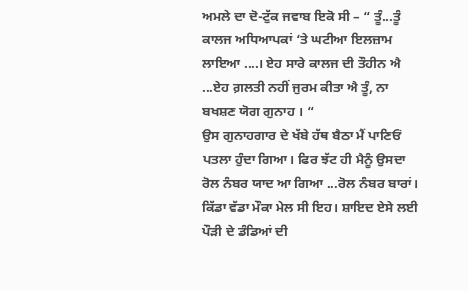ਅਮਲੇ ਦਾ ਦੋ-ਟੁੱਕ ਜਵਾਬ ਇਕੋ ਸੀ – “ ਤੂੰ...ਤੂੰ ਕਾਲਜ ਅਧਿਆਪਕਾਂ ‘ਤੇ ਘਟੀਆ ਇਲਜ਼ਾਮ ਲਾਇਆ ....। ਏਹ ਸਾਰੇ ਕਾਲਜ ਦੀ ਤੌਹੀਨ ਐ ...ਏਹ ਗ਼ਲਤੀ ਨਹੀਂ ਜੁਰਮ ਕੀਤਾ ਐ ਤੂੰ, ਨਾ ਬਖਸ਼ਣ ਯੋਗ ਗੁਨਾਹ । “
ਉਸ ਗੁਨਾਹਗਾਰ ਦੇ ਖੱਬੇ ਹੱਥ ਬੈਠਾ ਮੈਂ ਪਾਣਿਓਂ ਪਤਲਾ ਹੁੰਦਾ ਗਿਆ। ਫਿਰ ਝੱਟ ਹੀ ਮੈਨੂੰ ਉਸਦਾ ਰੋਲ ਨੰਬਰ ਯਾਦ ਆ ਗਿਆ ...ਰੋਲ ਨੰਬਰ ਬਾਰਾਂ। ਕਿੱਡਾ ਵੱਡਾ ਮੌਕਾ ਮੇਲ ਸੀ ਇਹ। ਸ਼ਾਇਦ ਏਸੇ ਲਈ ਪੌੜੀ ਦੇ ਡੰਡਿਆਂ ਦੀ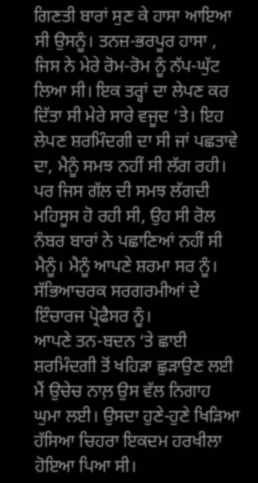ਗਿਣਤੀ ਬਾਰਾਂ ਸੁਣ ਕੇ ਹਾਸਾ ਆਇਆ ਸੀ ਉਸਨੂੰ। ਤਨਜ਼-ਭਰਪੂਰ ਹਾਸਾ , ਜਿਸ ਨੇ ਮੇਰੇ ਰੋਮ-ਰੋਮ ਨੂੰ ਨੱਪ-ਘੁੱਟ ਲਿਆ ਸੀ। ਇਕ ਤਰ੍ਹਾਂ ਦਾ ਲੇਪਣ ਕਰ ਦਿੱਤਾ ਸੀ ਮੇਰੇ ਸਾਰੇ ਵਜੂਦ ‘ਤੇ। ਇਹ ਲੇਪਣ ਸ਼ਰਮਿੰਦਗੀ ਦਾ ਸੀ ਜਾਂ ਪਛਤਾਵੇ ਦਾ, ਮੈਨੂੰ ਸਮਝ ਨਹੀਂ ਸੀ ਲੱਗ ਰਹੀ। ਪਰ ਜਿਸ ਗੱਲ ਦੀ ਸਮਝ ਲੱਗਦੀ ਮਹਿਸੂਸ ਹੋ ਰਹੀ ਸੀ, ਉਹ ਸੀ ਰੋਲ ਨੰਬਰ ਬਾਰਾਂ ਨੇ ਪਛਾਣਿਆਂ ਨਹੀਂ ਸੀ ਮੈਨੂੰ। ਮੈਨੂੰ ਆਪਣੇ ਸ਼ਰਮਾ ਸਰ ਨੂੰ। ਸੱਭਿਆਚਰਕ ਸਰਗਰਮੀਆਂ ਦੇ ਇੰਚਾਰਜ ਪ੍ਰੋਫੈਸਰ ਨੂੰ।
ਆਪਣੇ ਤਨ-ਬਦਨ ‘ਤੇ ਛਾਈ ਸ਼ਰਮਿੰਦਗੀ ਤੋਂ ਖਹਿੜਾ ਛੁੜਾਉਣ ਲਈ ਮੈਂ ਉਚੇਚ ਨਾਲ਼ ਉਸ ਵੱਲ ਨਿਗਾਹ ਘੁਮਾ ਲਈ। ਉਸਦਾ ਹੁਣੇ-ਹੁਣੇ ਖਿੜਿਆ ਹੱਸਿਆ ਚਿਹਰਾ ਇਕਦਮ ਹਰਖੀਲਾ ਹੋਇਆ ਪਿਆ ਸੀ।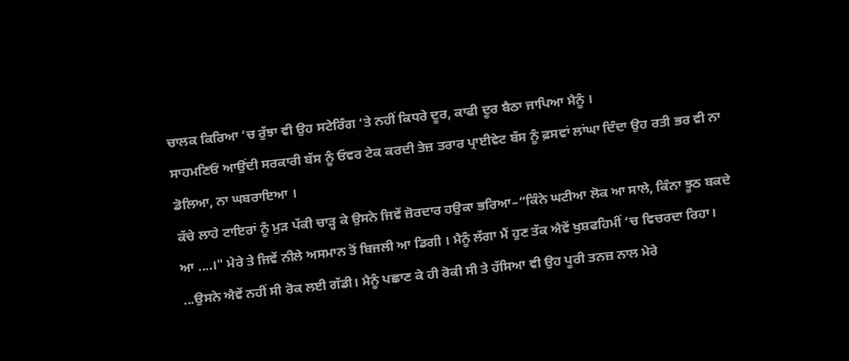ਚਾਲਕ ਕਿਰਿਆ ‘ਚ ਰੁੱਝਾ ਵੀ ਉਹ ਸਟੇਰਿੰਗ ‘ਤੇ ਨਹੀਂ ਕਿਧਰੇ ਦੂਰ, ਕਾਫੀ ਦੂਰ ਬੈਠਾ ਜਾਪਿਆ ਮੈਨੂੰ ।
ਸਾਹਮਣਿਓਂ ਆਉਂਦੀ ਸਰਕਾਰੀ ਬੱਸ ਨੂੰ ਓਵਰ ਟੇਕ ਕਰਦੀ ਤੇਜ਼ ਤਰਾਰ ਪ੍ਰਾਈਵੇਟ ਬੱਸ ਨੂੰ ਫ਼ਸਵਾਂ ਲਾਂਘਾ ਦਿੰਦਾ ਉਹ ਰਤੀ ਭਰ ਵੀ ਨਾ ਡੋਲਿਆ, ਨਾ ਘਬਰਾਇਆ ।
ਕੱਚੇ ਲਾਹੇ ਟਾਇਰਾਂ ਨੂੰ ਮੁੜ ਪੱਕੀ ਚਾੜ੍ਹ ਕੇ ਉਸਨੇ ਜਿਵੇਂ ਜ਼ੋਰਦਾਰ ਹਉਕਾ ਭਰਿਆ–“ਕਿੰਨੇ ਘਟੀਆ ਲੋਕ ਆ ਸਾਲੇ, ਕਿੰਨਾ ਝੂਠ ਬਕਦੇ ਆ ....।" ਮੇਰੇ ਤੇ ਜਿਵੇਂ ਨੀਲੇ ਅਸਮਾਨ ਤੋਂ ਬਿਜਲੀ ਆ ਡਿਗੀ । ਮੈਨੂੰ ਲੱਗਾ ਮੈਂ ਹੁਣ ਤੱਕ ਐਵੇਂ ਖੁਸ਼ਫਹਿਮੀਂ ‘ਚ ਵਿਚਰਦਾ ਰਿਹਾ। ...ਉਸਨੇ ਐਵੇਂ ਨਹੀਂ ਸੀ ਰੋਕ ਲਈ ਗੱਡੀ। ਮੈਨੂੰ ਪਛਾਣ ਕੇ ਹੀ ਰੋਕੀ ਸੀ ਤੇ ਹੱਸਿਆ ਵੀ ਉਹ ਪੂਰੀ ਤਨਜ਼ ਨਾਲ ਮੇਰੇ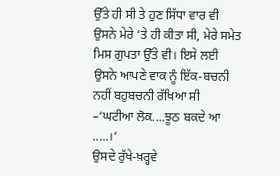ਉੱਤੇ ਹੀ ਸੀ ਤੇ ਹੁਣ ਸਿੱਧਾ ਵਾਰ ਵੀ ਉਸਨੇ ਮੇਰੇ ‘ਤੇ ਹੀ ਕੀਤਾ ਸੀ, ਮੇਰੇ ਸਮੇਤ ਮਿਸ ਗੁਪਤਾ ਉੱਤੇ ਵੀ। ਇਸੇ ਲਈ ਉਸਨੇ ਆਪਣੇ ਵਾਕ ਨੂੰ ਇੱਕ-ਬਚਨੀ ਨਹੀਂ ਬਹੁਬਚਨੀ ਰੱਖਿਆ ਸੀ –‘ਘਟੀਆ ਲੋਕ....ਝੂਠ ਬਕਦੇ ਆ .....।‘
ਉਸਦੇ ਰੁੱਖੇ-ਖ਼ਰ੍ਹਵੇ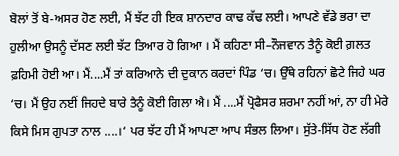ਬੋਲਾਂ ਤੋਂ ਬੇ-ਅਸਰ ਹੋਣ ਲਈ, ਮੈਂ ਝੱਟ ਹੀ ਇਕ ਸ਼ਾਨਦਾਰ ਕਾਢ ਕੱਢ ਲਈ। ਆਪਣੇ ਵੱਡੇ ਭਰਾ ਦਾ ਹੁਲੀਆ ਉਸਨੂੰ ਦੱਸਣ ਲਈ ਝੱਟ ਤਿਆਰ ਹੋ ਗਿਆ । ਮੈਂ ਕਹਿਣਾ ਸੀ–ਨੌਜਵਾਨ ਤੈਨੂੰ ਕੋਈ ਗ਼ਲਤ ਫ਼ਹਿਮੀ ਹੋਈ ਆ। ਮੈਂ....ਮੈਂ ਤਾਂ ਕਰਿਆਨੇ ਦੀ ਦੁਕਾਨ ਕਰਦਾਂ ਪਿੰਡ ‘ਚ। ਉੱਥੇ ਰਹਿਨਾਂ ਛੋਟੇ ਜਿਹੇ ਘਰ ‘ਚ। ਮੈਂ ਉਹ ਨਈਂ ਜਿਹਦੇ ਬਾਰੇ ਤੈਨੂੰ ਕੋਈ ਗਿਲਾ ਐ। ਮੈਂ ....ਮੈਂ ਪ੍ਰੋਫੈਸਰ ਸ਼ਰਮਾ ਨਹੀਂ ਆਂ, ਨਾ ਹੀ ਮੇਰੇ ਕਿਸੇ ਮਿਸ ਗੁਪਤਾ ਨਾਲ ....।‘ ਪਰ ਝੱਟ ਹੀ ਮੈਂ ਆਪਣਾ ਆਪ ਸੰਭਲ ਲਿਆ। ਸੁੱਤੇ-ਸਿੱਧ ਹੋਣ ਲੱਗੀ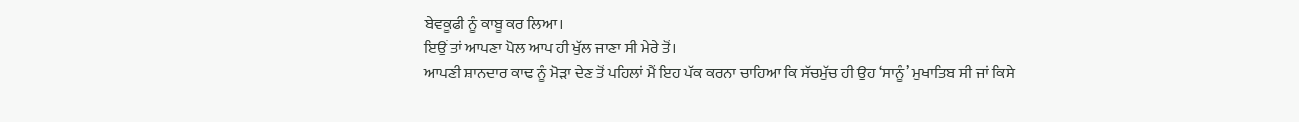ਬੇਵਕੂਫੀ ਨੂੰ ਕਾਬੂ ਕਰ ਲਿਆ।
ਇਉਂ ਤਾਂ ਆਪਣਾ ਪੋਲ ਆਪ ਹੀ ਖੁੱਲ ਜਾਣਾ ਸੀ ਮੇਰੇ ਤੋਂ।
ਆਪਣੀ ਸ਼ਾਨਦਾਰ ਕਾਢ ਨੂੰ ਮੋੜਾ ਦੇਣ ਤੋਂ ਪਹਿਲਾਂ ਮੈਂ ਇਹ ਪੱਕ ਕਰਨਾ ਚਾਹਿਆ ਕਿ ਸੱਚਮੁੱਚ ਹੀ ਉਹ ‘ਸਾਨੂੰ’ ਮੁਖਾਤਿਬ ਸੀ ਜਾਂ ਕਿਸੇ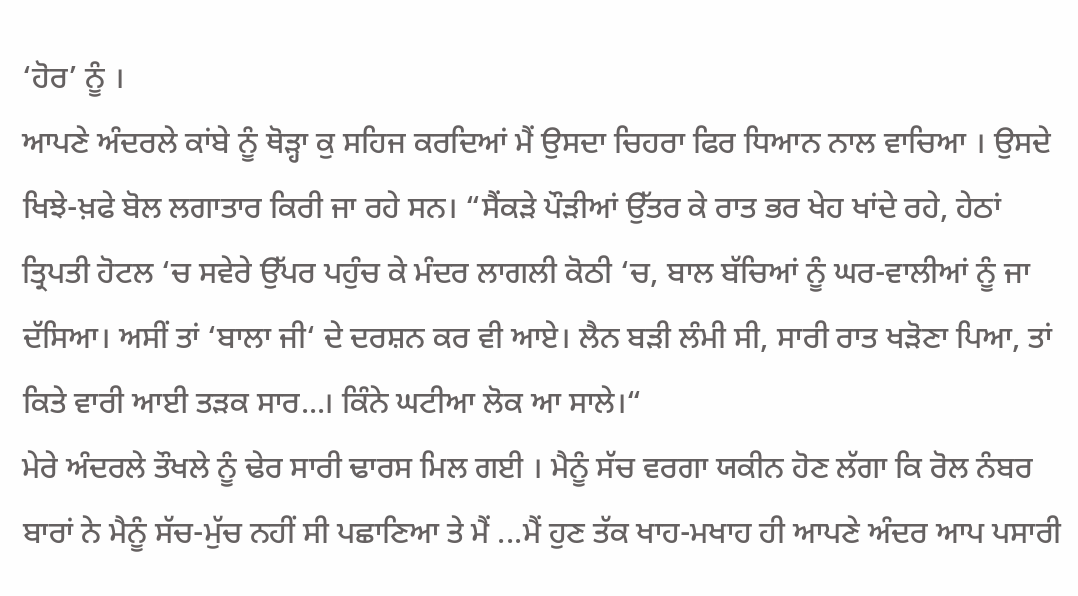‘ਹੋਰ’ ਨੂੰ ।
ਆਪਣੇ ਅੰਦਰਲੇ ਕਾਂਬੇ ਨੂੰ ਥੋੜ੍ਹਾ ਕੁ ਸਹਿਜ ਕਰਦਿਆਂ ਮੈਂ ਉਸਦਾ ਚਿਹਰਾ ਫਿਰ ਧਿਆਨ ਨਾਲ ਵਾਚਿਆ । ਉਸਦੇ ਖਿਝੇ-ਖ਼ਫੇ ਬੋਲ ਲਗਾਤਾਰ ਕਿਰੀ ਜਾ ਰਹੇ ਸਨ। “ਸੈਂਕੜੇ ਪੌੜੀਆਂ ਉੱਤਰ ਕੇ ਰਾਤ ਭਰ ਖੇਹ ਖਾਂਦੇ ਰਹੇ, ਹੇਠਾਂ ਤ੍ਰਿਪਤੀ ਹੋਟਲ ‘ਚ ਸਵੇਰੇ ਉੱਪਰ ਪਹੁੰਚ ਕੇ ਮੰਦਰ ਲਾਗਲੀ ਕੋਠੀ ‘ਚ, ਬਾਲ ਬੱਚਿਆਂ ਨੂੰ ਘਰ-ਵਾਲੀਆਂ ਨੂੰ ਜਾ ਦੱਸਿਆ। ਅਸੀਂ ਤਾਂ ‘ਬਾਲਾ ਜੀ‘ ਦੇ ਦਰਸ਼ਨ ਕਰ ਵੀ ਆਏ। ਲੈਨ ਬੜੀ ਲੰਮੀ ਸੀ, ਸਾਰੀ ਰਾਤ ਖੜੋਣਾ ਪਿਆ, ਤਾਂ ਕਿਤੇ ਵਾਰੀ ਆਈ ਤੜਕ ਸਾਰ...। ਕਿੰਨੇ ਘਟੀਆ ਲੋਕ ਆ ਸਾਲੇ।“
ਮੇਰੇ ਅੰਦਰਲੇ ਤੌਖਲੇ ਨੂੰ ਢੇਰ ਸਾਰੀ ਢਾਰਸ ਮਿਲ ਗਈ । ਮੈਨੂੰ ਸੱਚ ਵਰਗਾ ਯਕੀਨ ਹੋਣ ਲੱਗਾ ਕਿ ਰੋਲ ਨੰਬਰ ਬਾਰਾਂ ਨੇ ਮੈਨੂੰ ਸੱਚ-ਮੁੱਚ ਨਹੀਂ ਸੀ ਪਛਾਣਿਆ ਤੇ ਮੈਂ ...ਮੈਂ ਹੁਣ ਤੱਕ ਖਾਹ-ਮਖਾਹ ਹੀ ਆਪਣੇ ਅੰਦਰ ਆਪ ਪਸਾਰੀ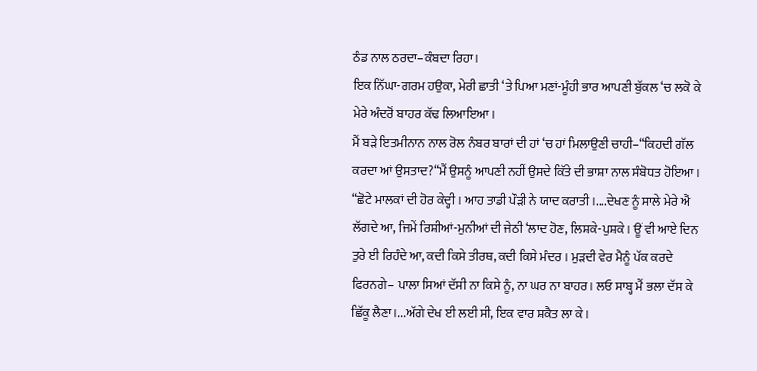ਠੰਡ ਨਾਲ ਠਰਦਾ–ਕੰਬਦਾ ਰਿਹਾ।
ਇਕ ਨਿੱਘਾ-ਗਰਮ ਹਉਕਾ, ਮੇਰੀ ਛਾਤੀ ‘ਤੇ ਪਿਆ ਮਣਾਂ-ਮੂੰਹੀ ਭਾਰ ਆਪਣੀ ਬੁੱਕਲ ‘ਚ ਲਕੋ ਕੇ ਮੇਰੇ ਅੰਦਰੋਂ ਬਾਹਰ ਕੱਢ ਲਿਆਇਆ।
ਮੈਂ ਬੜੇ ਇਤਮੀਨਾਨ ਨਾਲ ਰੋਲ ਨੰਬਰ ਬਾਰਾਂ ਦੀ ਹਾਂ ‘ਚ ਹਾਂ ਮਿਲਾਉਣੀ ਚਾਹੀ–“ਕਿਹਦੀ ਗੱਲ ਕਰਦਾ ਆਂ ਉਸਤਾਦ?“ਮੈਂ ਉਸਨੂੰ ਆਪਣੀ ਨਹੀਂ ਉਸਦੇ ਕਿੱਤੇ ਦੀ ਭਾਸ਼ਾ ਨਾਲ ਸੰਬੋਧਤ ਹੋਇਆ।
“ਛੋਟੇ ਮਾਲਕਾਂ ਦੀ ਹੋਰ ਕੇਦ੍ਹੀ । ਆਹ ਤਾਡੀ ਪੌੜੀ ਨੇ ਯਾਦ ਕਰਾਤੀ ।....ਦੇਖਣ ਨੂੰ ਸਾਲੇ ਮੇਰੇ ਐਂ ਲੱਗਦੇ ਆ, ਜਿਮੇਂ ਰਿਸ਼ੀਆਂ-ਮੁਨੀਆਂ ਦੀ ਜੇਠੀ ‘ਲਾਦ ਹੋਣ, ਲਿਸ਼ਕੇ-ਪੁਸ਼ਕੇ। ਊਂ ਵੀ ਆਏ ਦਿਨ ਤੁਰੇ ਈ ਰਿਹੰਦੇ ਆ, ਕਦੀ ਕਿਸੇ ਤੀਰਥ, ਕਦੀ ਕਿਸੇ ਮੰਦਰ । ਮੁੜਦੀ ਵੇਰ ਮੈਨੂੰ ਪੱਕ ਕਰਦੇ ਫਿਰਨਗੇ– ਪਾਲਾ ਸਿਆਂ ਦੱਸੀ ਨਾ ਕਿਸੇ ਨੂੰ, ਨਾ ਘਰ ਨਾ ਬਾਹਰ। ਲਓ ਸਾਬ੍ਹ ਮੈਂ ਭਲਾ ਦੱਸ ਕੇ ਛਿੱਕੂ ਲੈਣਾ।...ਅੱਗੇ ਦੇਖ ਈ ਲਈ ਸੀ, ਇਕ ਵਾਰ ਸ਼ਕੈਤ ਲਾ ਕੇ।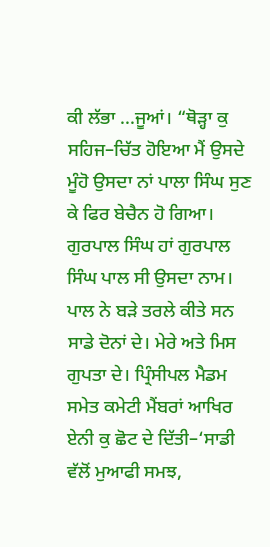ਕੀ ਲੱਭਾ ...ਜੂਆਂ। “ਥੋੜ੍ਹਾ ਕੁ ਸਹਿਜ–ਚਿੱਤ ਹੋਇਆ ਮੈਂ ਉਸਦੇ ਮੂੰਹੋ ਉਸਦਾ ਨਾਂ ਪਾਲਾ ਸਿੰਘ ਸੁਣ ਕੇ ਫਿਰ ਬੇਚੈਨ ਹੋ ਗਿਆ। ਗੁਰਪਾਲ ਸਿੰਘ ਹਾਂ ਗੁਰਪਾਲ ਸਿੰਘ ਪਾਲ ਸੀ ਉਸਦਾ ਨਾਮ। ਪਾਲ ਨੇ ਬੜੇ ਤਰਲੇ ਕੀਤੇ ਸਨ ਸਾਡੇ ਦੋਨਾਂ ਦੇ। ਮੇਰੇ ਅਤੇ ਮਿਸ ਗੁਪਤਾ ਦੇ। ਪ੍ਰਿੰਸੀਪਲ ਮੈਡਮ ਸਮੇਤ ਕਮੇਟੀ ਮੈਂਬਰਾਂ ਆਖਿਰ ਏਨੀ ਕੁ ਛੋਟ ਦੇ ਦਿੱਤੀ–‘ਸਾਡੀ ਵੱਲੋਂ ਮੁਆਫੀ ਸਮਝ,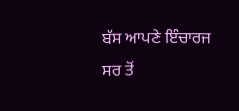ਬੱਸ ਆਪਣੇ ਇੰਚਾਰਜ ਸਰ ਤੋਂ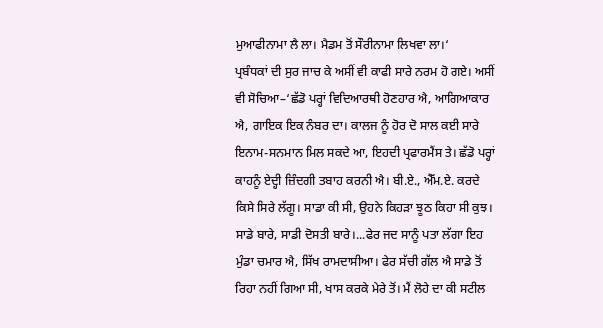ਮੁਆਫੀਨਾਮਾ ਲੈ ਲਾ। ਮੈਡਮ ਤੋਂ ਸੌਰੀਨਾਮਾ ਲਿਖਵਾ ਲਾ।‘
ਪ੍ਰਬੰਧਕਾਂ ਦੀ ਸੁਰ ਜਾਚ ਕੇ ਅਸੀਂ ਵੀ ਕਾਫੀ ਸਾਰੇ ਨਰਮ ਹੋ ਗਏ। ਅਸੀਂ ਵੀ ਸੋਚਿਆ–‘ਛੱਡੋ ਪਰ੍ਹਾਂ ਵਿਦਿਆਰਥੀ ਹੋਣਹਾਰ ਐ, ਆਗਿਆਕਾਰ ਐ, ਗਾਇਕ ਇਕ ਨੰਬਰ ਦਾ। ਕਾਲਜ ਨੂੰ ਹੋਰ ਦੋ ਸਾਲ ਕਈ ਸਾਰੇ ਇਨਾਮ-ਸਨਮਾਨ ਮਿਲ ਸਕਦੇ ਆ, ਇਹਦੀ ਪ੍ਰਫਾਰਮੈਂਸ ਤੇ। ਛੱਡੋ ਪਰ੍ਹਾਂ ਕਾਹਨੂੰ ਏਦ੍ਹੀ ਜ਼ਿੰਦਗੀ ਤਬਾਹ ਕਰਨੀ ਐ। ਬੀ.ਏ., ਐੱਮ.ਏ. ਕਰਦੇ ਕਿਸੇ ਸਿਰੇ ਲੱਗੂ। ਸਾਡਾ ਕੀ ਸੀ, ਉਹਨੇ ਕਿਹੜਾ ਝੂਠ ਕਿਹਾ ਸੀ ਕੁਝ। ਸਾਡੇ ਬਾਰੇ, ਸਾਡੀ ਦੋਸਤੀ ਬਾਰੇ।...ਫੇਰ ਜਦ ਸਾਨੂੰ ਪਤਾ ਲੱਗਾ ਇਹ ਮੁੰਡਾ ਚਮਾਰ ਐ, ਸਿੱਖ ਰਾਮਦਾਸੀਆ। ਫੇਰ ਸੱਚੀ ਗੱਲ ਐ ਸਾਡੇ ਤੋਂ ਰਿਹਾ ਨਹੀਂ ਗਿਆ ਸੀ, ਖਾਸ ਕਰਕੇ ਮੇਰੇ ਤੋਂ। ਮੈਂ ਲੋਹੇ ਦਾ ਕੀ ਸਟੀਲ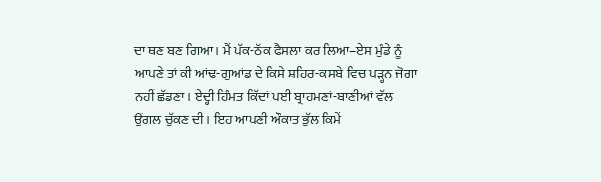ਦਾ ਥਣ ਬਣ ਗਿਆ। ਮੈਂ ਪੱਕ-ਠੱਕ ਫੈਸਲਾ ਕਰ ਲਿਆ–ਏਸ ਮੁੰਡੇ ਨੂੰ ਆਪਣੇ ਤਾਂ ਕੀ ਆਂਢ-ਗੁਆਂਡ ਦੇ ਕਿਸੇ ਸ਼ਹਿਰ-ਕਸਬੇ ਵਿਚ ਪੜ੍ਹਨ ਜੋਗਾ ਨਹੀਂ ਛੱਡਣਾ। ਏਦ੍ਹੀ ਹਿੰਮਤ ਕਿੱਦਾਂ ਪਈ ਬ੍ਰਾਹਮਣਾਂ-ਬਾਣੀਆਂ ਵੱਲ ਉਂਗਲ ਚੁੱਕਣ ਦੀ। ਇਹ ਆਪਣੀ ਔਕਾਤ ਭੁੱਲ ਕਿਮੇਂ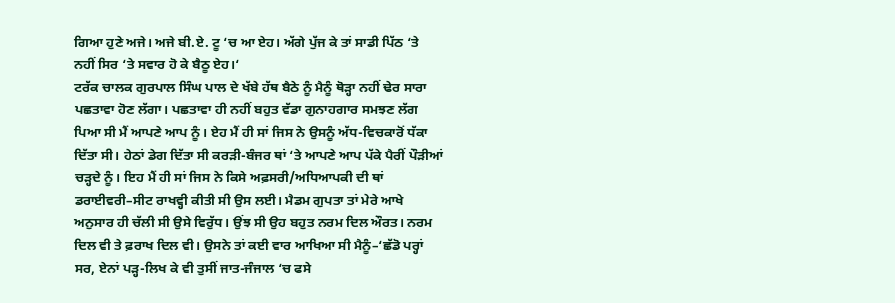ਗਿਆ ਹੁਣੇ ਅਜੇ। ਅਜੇ ਬੀ.ਏ. ਟੂ ‘ਚ ਆ ਏਹ। ਅੱਗੇ ਪੁੱਜ ਕੇ ਤਾਂ ਸਾਡੀ ਪਿੱਠ ‘ਤੇ ਨਹੀਂ ਸਿਰ ‘ਤੇ ਸਵਾਰ ਹੋ ਕੇ ਬੈਠੂ ਏਹ।‘
ਟਰੱਕ ਚਾਲਕ ਗੁਰਪਾਲ ਸਿੰਘ ਪਾਲ ਦੇ ਖੱਬੇ ਹੱਥ ਬੈਠੇ ਨੂੰ ਮੈਨੂੰ ਥੋੜ੍ਹਾ ਨਹੀਂ ਢੇਰ ਸਾਰਾ ਪਛਤਾਵਾ ਹੋਣ ਲੱਗਾ। ਪਛਤਾਵਾ ਹੀ ਨਹੀਂ ਬਹੁਤ ਵੱਡਾ ਗੁਨਾਹਗਾਰ ਸਮਝਣ ਲੱਗ ਪਿਆ ਸੀ ਮੈਂ ਆਪਣੇ ਆਪ ਨੂੰ। ਏਹ ਮੈਂ ਹੀ ਸਾਂ ਜਿਸ ਨੇ ਉਸਨੂੰ ਅੱਧ-ਵਿਚਕਾਰੋਂ ਧੱਕਾ ਦਿੱਤਾ ਸੀ। ਹੇਠਾਂ ਡੇਗ ਦਿੱਤਾ ਸੀ ਕਰੜੀ-ਬੰਜਰ ਥਾਂ ‘ਤੇ ਆਪਣੇ ਆਪ ਪੱਕੇ ਪੈਰੀਂ ਪੌੜੀਆਂ ਚੜ੍ਹਦੇ ਨੂੰ। ਇਹ ਮੈਂ ਹੀ ਸਾਂ ਜਿਸ ਨੇ ਕਿਸੇ ਅਫ਼ਸਰੀ/ਅਧਿਆਪਕੀ ਦੀ ਥਾਂ ਡਰਾਈਵਰੀ–ਸੀਟ ਰਾਖਵ੍ਹੀ ਕੀਤੀ ਸੀ ਉਸ ਲਈ। ਮੈਡਮ ਗੁਪਤਾ ਤਾਂ ਮੇਰੇ ਆਖੇ ਅਨੁਸਾਰ ਹੀ ਚੱਲੀ ਸੀ ਉਸੇ ਵਿਰੁੱਧ। ਉਂਝ ਸੀ ਉਹ ਬਹੁਤ ਨਰਮ ਦਿਲ ਔਰਤ। ਨਰਮ ਦਿਲ ਵੀ ਤੇ ਫ਼ਰਾਖ ਦਿਲ ਵੀ। ਉਸਨੇ ਤਾਂ ਕਈ ਵਾਰ ਆਖਿਆ ਸੀ ਮੈਨੂੰ–‘ਛੱਡੋ ਪਰ੍ਹਾਂ ਸਰ, ਏਨਾਂ ਪੜ੍ਹ-ਲਿਖ ਕੇ ਵੀ ਤੁਸੀਂ ਜਾਤ-ਜੰਜਾਲ ‘ਚ ਫਸੇ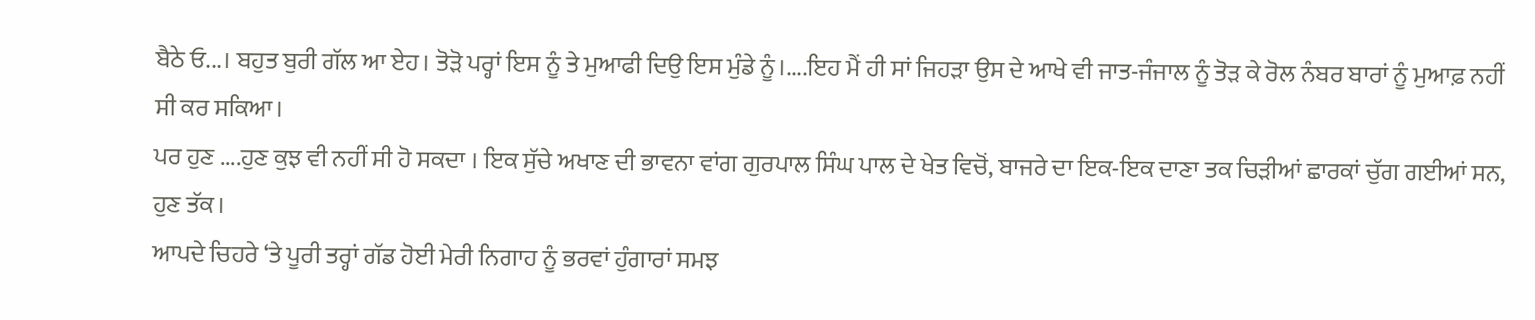ਬੈਠੇ ਓ...। ਬਹੁਤ ਬੁਰੀ ਗੱਲ ਆ ਏਹ। ਤੋੜੋ ਪਰ੍ਹਾਂ ਇਸ ਨੂੰ ਤੇ ਮੁਆਫੀ ਦਿਉ ਇਸ ਮੁੰਡੇ ਨੂੰ।....ਇਹ ਮੈਂ ਹੀ ਸਾਂ ਜਿਹੜਾ ਉਸ ਦੇ ਆਖੇ ਵੀ ਜਾਤ-ਜੰਜਾਲ ਨੂੰ ਤੋੜ ਕੇ ਰੋਲ ਨੰਬਰ ਬਾਰਾਂ ਨੂੰ ਮੁਆਫ਼ ਨਹੀਂ ਸੀ ਕਰ ਸਕਿਆ।
ਪਰ ਹੁਣ ....ਹੁਣ ਕੁਝ ਵੀ ਨਹੀਂ ਸੀ ਹੋ ਸਕਦਾ । ਇਕ ਸੁੱਚੇ ਅਖਾਣ ਦੀ ਭਾਵਨਾ ਵਾਂਗ ਗੁਰਪਾਲ ਸਿੰਘ ਪਾਲ ਦੇ ਖੇਤ ਵਿਚੋਂ, ਬਾਜਰੇ ਦਾ ਇਕ-ਇਕ ਦਾਣਾ ਤਕ ਚਿੜੀਆਂ ਛਾਰਕਾਂ ਚੁੱਗ ਗਈਆਂ ਸਨ, ਹੁਣ ਤੱਕ।
ਆਪਦੇ ਚਿਹਰੇ ‘ਤੇ ਪੂਰੀ ਤਰ੍ਹਾਂ ਗੱਡ ਹੋਈ ਮੇਰੀ ਨਿਗਾਹ ਨੂੰ ਭਰਵਾਂ ਹੁੰਗਾਰਾਂ ਸਮਝ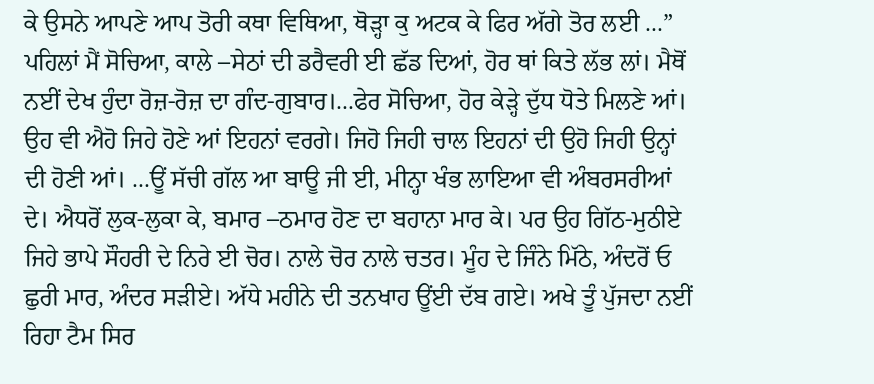ਕੇ ਉਸਨੇ ਆਪਣੇ ਆਪ ਤੋਰੀ ਕਥਾ ਵਿਥਿਆ, ਥੋੜ੍ਹਾ ਕੁ ਅਟਕ ਕੇ ਫਿਰ ਅੱਗੇ ਤੋਰ ਲਈ ...” ਪਹਿਲਾਂ ਮੈਂ ਸੋਚਿਆ, ਕਾਲੇ –ਸੇਠਾਂ ਦੀ ਡਰੈਵਰੀ ਈ ਛੱਡ ਦਿਆਂ, ਹੋਰ ਥਾਂ ਕਿਤੇ ਲੱਭ ਲਾਂ। ਮੈਥੋਂ ਨਈਂ ਦੇਖ ਹੁੰਦਾ ਰੋਜ਼-ਰੋਜ਼ ਦਾ ਗੰਦ-ਗੁਬਾਰ।...ਫੇਰ ਸੋਚਿਆ, ਹੋਰ ਕੇੜ੍ਹੇ ਦੁੱਧ ਧੋਤੇ ਮਿਲਣੇ ਆਂ। ਉਹ ਵੀ ਐਹੋ ਜਿਹੇ ਹੋਣੇ ਆਂ ਇਹਨਾਂ ਵਰਗੇ। ਜਿਹੋ ਜਿਹੀ ਚਾਲ ਇਹਨਾਂ ਦੀ ਉਹੋ ਜਿਹੀ ਉਨ੍ਹਾਂ ਦੀ ਹੋਣੀ ਆਂ। ...ਊਂ ਸੱਚੀ ਗੱਲ ਆ ਬਾਊ ਜੀ ਈ, ਮੀਨ੍ਹਾ ਖੰਭ ਲਾਇਆ ਵੀ ਅੰਬਰਸਰੀਆਂ ਦੇ। ਐਧਰੋਂ ਲੁਕ-ਲੁਕਾ ਕੇ, ਬਮਾਰ –ਠਮਾਰ ਹੋਣ ਦਾ ਬਹਾਨਾ ਮਾਰ ਕੇ। ਪਰ ਉਹ ਗਿੱਠ-ਮੁਠੀਏ ਜਿਹੇ ਭਾਪੇ ਸੌਹਰੀ ਦੇ ਨਿਰੇ ਈ ਚੋਰ। ਨਾਲੇ ਚੋਰ ਨਾਲੇ ਚਤਰ। ਮੂੰਹ ਦੇ ਜਿੰਨੇ ਮਿੱਠੇ, ਅੰਦਰੋਂ ਓ ਛੁਰੀ ਮਾਰ, ਅੰਦਰ ਸੜੀਏ। ਅੱਧੇ ਮਹੀਨੇ ਦੀ ਤਨਖਾਹ ਊਂਈ ਦੱਬ ਗਏ। ਅਖੇ ਤੂੰ ਪੁੱਜਦਾ ਨਈਂ ਰਿਹਾ ਟੈਮ ਸਿਰ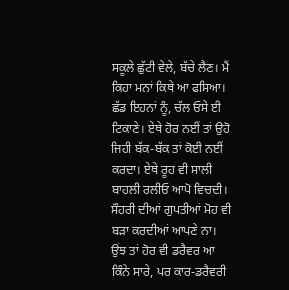ਸਕੂਲੇ ਛੁੱਟੀ ਵੇਲੇ, ਬੱਚੇ ਲੈਣ। ਮੈਂ ਕਿਹਾ ਮਨਾਂ ਕਿਥੇ ਆ ਫਸਿਆ। ਛੱਡ ਇਹਨਾਂ ਨੂੰ, ਚੱਲ ਓਸੇ ਈ ਟਿਕਾਣੇ। ਏਥੇ ਹੋਰ ਨਈਂ ਤਾਂ ਉਹੋ ਜਿਹੀ ਬੱਕ-ਬੱਕ ਤਾਂ ਕੋਈ ਨਈਂ ਕਰਦਾ। ਏਥੇ ਰੂਹ ਵੀ ਸਾਲੀ ਬਾਹਲੀ ਰਲੀਓ ਆਪੋ ਵਿਚਦੀ। ਸੌਹਰੀ ਦੀਆਂ ਗੁਪਤੀਆਂ ਮੋਹ ਵੀ ਬੜਾ ਕਰਦੀਆਂ ਆਪਣੇ ਨਾ। ਉਂਝ ਤਾਂ ਹੋਰ ਵੀ ਡਰੈਵਰ ਆ ਕਿੰਨੇ ਸਾਰੇ, ਪਰ ਕਾਰ-ਡਰੈਵਰੀ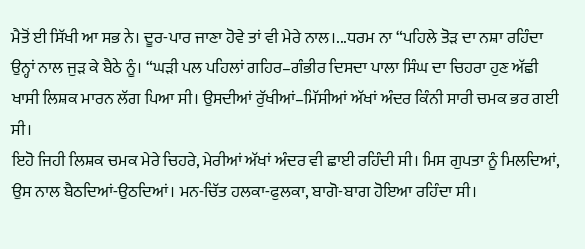ਮੈਤੋਂ ਈ ਸਿੱਖੀ ਆ ਸਭ ਨੇ। ਦੂਰ-ਪਾਰ ਜਾਣਾ ਹੋਵੇ ਤਾਂ ਵੀ ਮੇਰੇ ਨਾਲ।...ਧਰਮ ਨਾ “ਪਹਿਲੇ ਤੋੜ ਦਾ ਨਸ਼ਾ ਰਹਿੰਦਾ ਉਨ੍ਹਾਂ ਨਾਲ ਜੁੜ ਕੇ ਬੈਠੇ ਨੂੰ। “ਘੜੀ ਪਲ ਪਹਿਲਾਂ ਗਹਿਰ–ਗੰਭੀਰ ਦਿਸਦਾ ਪਾਲਾ ਸਿੰਘ ਦਾ ਚਿਹਰਾ ਹੁਣ ਅੱਛੀ ਖਾਸੀ ਲਿਸ਼ਕ ਮਾਰਨ ਲੱਗ ਪਿਆ ਸੀ। ਉਸਦੀਆਂ ਰੁੱਖੀਆਂ–ਮਿੱਸੀਆਂ ਅੱਖਾਂ ਅੰਦਰ ਕਿੰਨੀ ਸਾਰੀ ਚਮਕ ਭਰ ਗਈ ਸੀ।
ਇਹੋ ਜਿਹੀ ਲਿਸ਼ਕ ਚਮਕ ਮੇਰੇ ਚਿਹਰੇ, ਮੇਰੀਆਂ ਅੱਖਾਂ ਅੰਦਰ ਵੀ ਛਾਈ ਰਹਿੰਦੀ ਸੀ। ਮਿਸ ਗੁਪਤਾ ਨੂੰ ਮਿਲਦਿਆਂ, ਉਸ ਨਾਲ ਬੈਠਦਿਆਂ-ਉਠਦਿਆਂ। ਮਨ-ਚਿੱਤ ਹਲਕਾ-ਫੁਲਕਾ, ਬਾਗੋ-ਬਾਗ ਹੋਇਆ ਰਹਿੰਦਾ ਸੀ।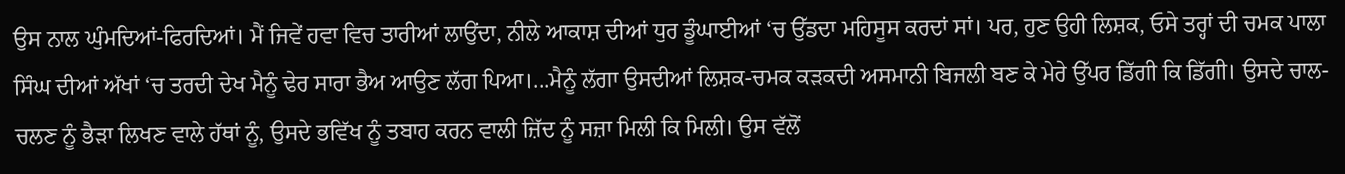ਉਸ ਨਾਲ ਘੁੰਮਦਿਆਂ-ਫਿਰਦਿਆਂ। ਮੈਂ ਜਿਵੇਂ ਹਵਾ ਵਿਚ ਤਾਰੀਆਂ ਲਾਉਂਦਾ, ਨੀਲੇ ਆਕਾਸ਼ ਦੀਆਂ ਧੁਰ ਡੂੰਘਾਈਆਂ ‘ਚ ਉੱਡਦਾ ਮਹਿਸੂਸ ਕਰਦਾਂ ਸਾਂ। ਪਰ, ਹੁਣ ਉਹੀ ਲਿਸ਼ਕ, ਓਸੇ ਤਰ੍ਹਾਂ ਦੀ ਚਮਕ ਪਾਲਾ ਸਿੰਘ ਦੀਆਂ ਅੱਖਾਂ ‘ਚ ਤਰਦੀ ਦੇਖ ਮੈਨੂੰ ਢੇਰ ਸਾਰਾ ਭੈਅ ਆਉਣ ਲੱਗ ਪਿਆ।...ਮੈਨੂੰ ਲੱਗਾ ਉਸਦੀਆਂ ਲਿਸ਼ਕ-ਚਮਕ ਕੜਕਦੀ ਅਸਮਾਨੀ ਬਿਜਲੀ ਬਣ ਕੇ ਮੇਰੇ ਉੱਪਰ ਡਿੱਗੀ ਕਿ ਡਿੱਗੀ। ਉਸਦੇ ਚਾਲ-ਚਲਣ ਨੂੰ ਭੈੜਾ ਲਿਖਣ ਵਾਲੇ ਹੱਥਾਂ ਨੂੰ, ਉਸਦੇ ਭਵਿੱਖ ਨੂੰ ਤਬਾਹ ਕਰਨ ਵਾਲੀ ਜ਼ਿੱਦ ਨੂੰ ਸਜ਼ਾ ਮਿਲੀ ਕਿ ਮਿਲੀ। ਉਸ ਵੱਲੋਂ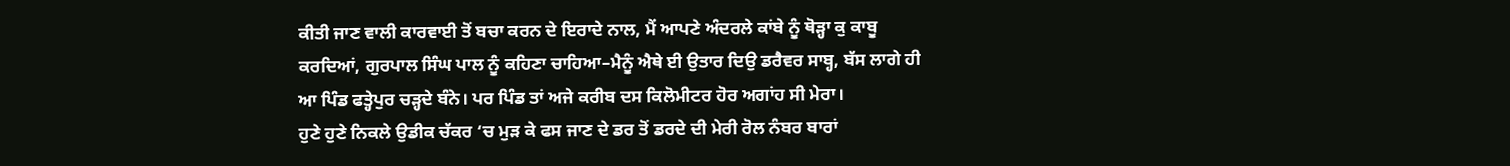ਕੀਤੀ ਜਾਣ ਵਾਲੀ ਕਾਰਵਾਈ ਤੋਂ ਬਚਾ ਕਰਨ ਦੇ ਇਰਾਦੇ ਨਾਲ, ਮੈਂ ਆਪਣੇ ਅੰਦਰਲੇ ਕਾਂਬੇ ਨੂੰ ਥੋੜ੍ਹਾ ਕੁ ਕਾਬੂ ਕਰਦਿਆਂ, ਗੁਰਪਾਲ ਸਿੰਘ ਪਾਲ ਨੂੰ ਕਹਿਣਾ ਚਾਹਿਆ–ਮੈਨੂੰ ਐਥੇ ਈ ਉਤਾਰ ਦਿਉ ਡਰੈਵਰ ਸਾਬ੍ਹ, ਬੱਸ ਲਾਗੇ ਹੀ ਆ ਪਿੰਡ ਫਤ੍ਹੇਪੁਰ ਚੜ੍ਹਦੇ ਬੰਨੇ। ਪਰ ਪਿੰਡ ਤਾਂ ਅਜੇ ਕਰੀਬ ਦਸ ਕਿਲੋਮੀਟਰ ਹੋਰ ਅਗਾਂਹ ਸੀ ਮੇਰਾ।
ਹੁਣੇ ਹੁਣੇ ਨਿਕਲੇ ਉਡੀਕ ਚੱਕਰ ‘ਚ ਮੁੜ ਕੇ ਫਸ ਜਾਣ ਦੇ ਡਰ ਤੋਂ ਡਰਦੇ ਦੀ ਮੇਰੀ ਰੋਲ ਨੰਬਰ ਬਾਰਾਂ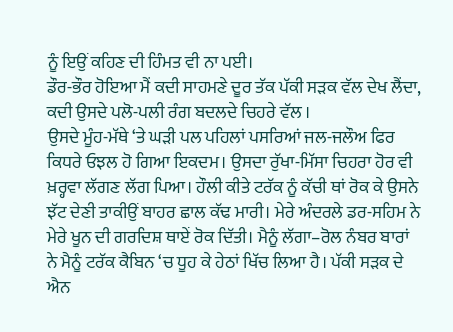ਨੂੰ ਇਉਂ ਕਹਿਣ ਦੀ ਹਿੰਮਤ ਵੀ ਨਾ ਪਈ।
ਡੌਰ-ਭੌਰ ਹੋਇਆ ਮੈਂ ਕਦੀ ਸਾਹਮਣੇ ਦੂਰ ਤੱਕ ਪੱਕੀ ਸੜਕ ਵੱਲ ਦੇਖ ਲੈਂਦਾ, ਕਦੀ ਉਸਦੇ ਪਲੋ-ਪਲੀ ਰੰਗ ਬਦਲਦੇ ਚਿਹਰੇ ਵੱਲ ।
ਉਸਦੇ ਮੂੰਹ-ਮੱਥੇ ‘ਤੇ ਘੜੀ ਪਲ ਪਹਿਲਾਂ ਪਸਰਿਆਂ ਜਲ-ਜਲੌਅ ਫਿਰ ਕਿਧਰੇ ਓਝਲ ਹੋ ਗਿਆ ਇਕਦਮ। ਉਸਦਾ ਰੁੱਖਾ-ਮਿੱਸਾ ਚਿਹਰਾ ਹੋਰ ਵੀ ਖ਼ਰ੍ਹਵਾ ਲੱਗਣ ਲੱਗ ਪਿਆ। ਹੌਲੀ ਕੀਤੇ ਟਰੱਕ ਨੂੰ ਕੱਚੀ ਥਾਂ ਰੋਕ ਕੇ ਉਸਨੇ ਝੱਟ ਦੇਣੀ ਤਾਕੀਉਂ ਬਾਹਰ ਛਾਲ ਕੱਢ ਮਾਰੀ। ਮੇਰੇ ਅੰਦਰਲੇ ਡਰ-ਸਹਿਮ ਨੇ ਮੇਰੇ ਖੂਨ ਦੀ ਗਰਦਿਸ਼ ਥਾਏਂ ਰੋਕ ਦਿੱਤੀ। ਮੈਨੂੰ ਲੱਗਾ–ਰੋਲ ਨੰਬਰ ਬਾਰਾਂ ਨੇ ਮੈਨੂੰ ਟਰੱਕ ਕੈਬਿਨ ‘ਚ ਧੂਹ ਕੇ ਹੇਠਾਂ ਖਿੱਚ ਲਿਆ ਹੈ। ਪੱਕੀ ਸੜਕ ਦੇ ਐਨ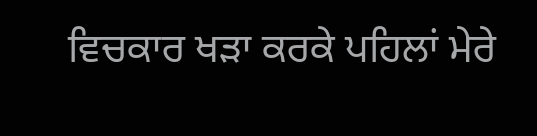ਵਿਚਕਾਰ ਖੜਾ ਕਰਕੇ ਪਹਿਲਾਂ ਮੇਰੇ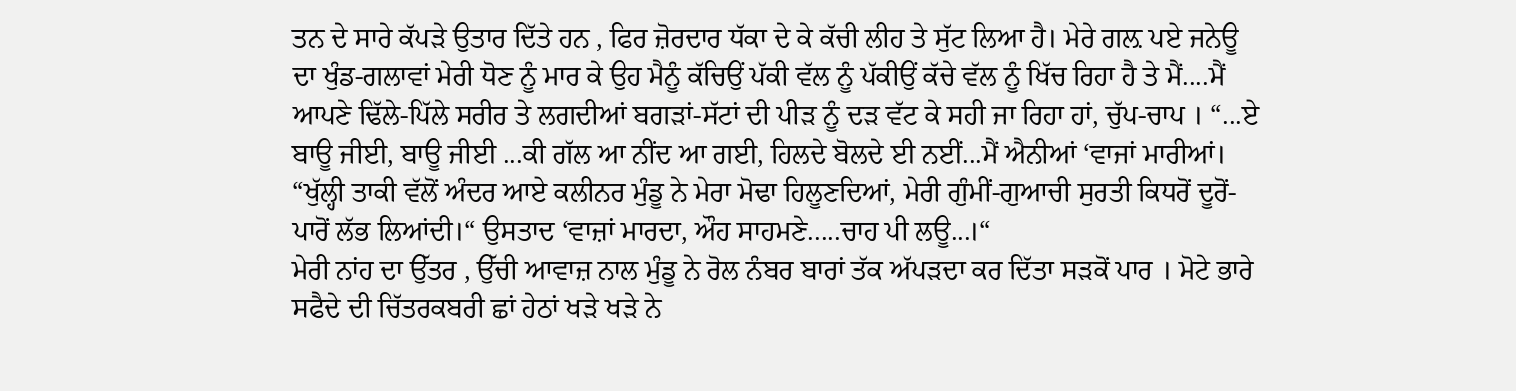ਤਨ ਦੇ ਸਾਰੇ ਕੱਪੜੇ ਉਤਾਰ ਦਿੱਤੇ ਹਨ , ਫਿਰ ਜ਼ੋਰਦਾਰ ਧੱਕਾ ਦੇ ਕੇ ਕੱਚੀ ਲੀਹ ਤੇ ਸੁੱਟ ਲਿਆ ਹੈ। ਮੇਰੇ ਗਲ਼ ਪਏ ਜਨੇਊ ਦਾ ਖੁੰਡ-ਗਲਾਵਾਂ ਮੇਰੀ ਧੋਣ ਨੂੰ ਮਾਰ ਕੇ ਉਹ ਮੈਨੂੰ ਕੱਚਿਉਂ ਪੱਕੀ ਵੱਲ ਨੂੰ ਪੱਕੀਉਂ ਕੱਚੇ ਵੱਲ ਨੂੰ ਖਿੱਚ ਰਿਹਾ ਹੈ ਤੇ ਮੈਂ....ਮੈਂ ਆਪਣੇ ਢਿੱਲੇ-ਪਿੱਲੇ ਸਰੀਰ ਤੇ ਲਗਦੀਆਂ ਬਗੜਾਂ-ਸੱਟਾਂ ਦੀ ਪੀੜ ਨੂੰ ਦੜ ਵੱਟ ਕੇ ਸਹੀ ਜਾ ਰਿਹਾ ਹਾਂ, ਚੁੱਪ-ਚਾਪ । “...ਏ ਬਾਊ ਜੀਈ, ਬਾਊ ਜੀਈ ...ਕੀ ਗੱਲ ਆ ਨੀਂਦ ਆ ਗਈ, ਹਿਲਦੇ ਬੋਲਦੇ ਈ ਨਈਂ...ਮੈਂ ਐਨੀਆਂ ‘ਵਾਜਾਂ ਮਾਰੀਆਂ। “ਖੁੱਲ੍ਹੀ ਤਾਕੀ ਵੱਲੋਂ ਅੰਦਰ ਆਏ ਕਲੀਨਰ ਮੁੰਡੂ ਨੇ ਮੇਰਾ ਮੋਢਾ ਹਿਲੂਣਦਿਆਂ, ਮੇਰੀ ਗੁੰਮੀਂ-ਗੁਆਚੀ ਸੁਰਤੀ ਕਿਧਰੋਂ ਦੂਰੋਂ-ਪਾਰੋਂ ਲੱਭ ਲਿਆਂਦੀ।“ ਉਸਤਾਦ ‘ਵਾਜ਼ਾਂ ਮਾਰਦਾ, ਔਹ ਸਾਹਮਣੇ.....ਚਾਹ ਪੀ ਲਊ...।“
ਮੇਰੀ ਨਾਂਹ ਦਾ ਉੱਤਰ , ਉੱਚੀ ਆਵਾਜ਼ ਨਾਲ ਮੁੰਡੂ ਨੇ ਰੋਲ ਨੰਬਰ ਬਾਰਾਂ ਤੱਕ ਅੱਪੜਦਾ ਕਰ ਦਿੱਤਾ ਸੜਕੋਂ ਪਾਰ । ਮੋਟੇ ਭਾਰੇ ਸਫੈਦੇ ਦੀ ਚਿੱਤਰਕਬਰੀ ਛਾਂ ਹੇਠਾਂ ਖੜੇ ਖੜੇ ਨੇ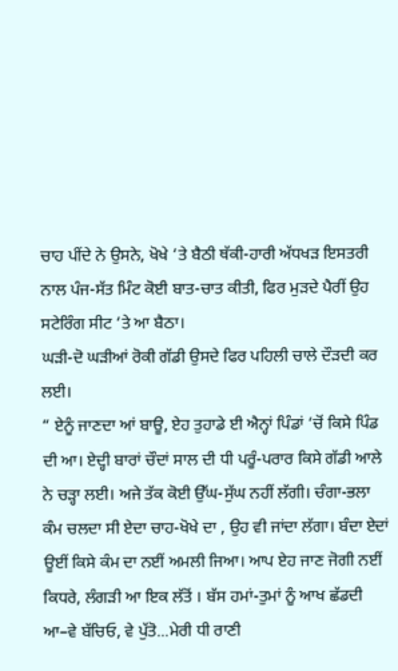ਚਾਹ ਪੀਂਦੇ ਨੇ ਉਸਨੇ, ਖੋਖੇ ‘ਤੇ ਬੈਠੀ ਥੱਕੀ-ਹਾਰੀ ਅੱਧਖੜ ਇਸਤਰੀ ਨਾਲ ਪੰਜ-ਸੱਤ ਮਿੰਟ ਕੋਈ ਬਾਤ-ਚਾਤ ਕੀਤੀ, ਫਿਰ ਮੁੜਦੇ ਪੈਰੀਂ ਉਹ ਸਟੇਰਿੰਗ ਸੀਟ ‘ਤੇ ਆ ਬੈਠਾ।
ਘੜੀ-ਦੋ ਘੜੀਆਂ ਰੋਕੀ ਗੱਡੀ ਉਸਦੇ ਫਿਰ ਪਹਿਲੀ ਚਾਲੇ ਦੌੜਦੀ ਕਰ ਲਈ।
“ ਏਨੂੰ ਜਾਣਦਾ ਆਂ ਬਾਊ, ਏਹ ਤੁਹਾਡੇ ਈ ਐਨ੍ਹਾਂ ਪਿੰਡਾਂ ‘ਚੋਂ ਕਿਸੇ ਪਿੰਡ ਦੀ ਆ। ਏਦ੍ਹੀ ਬਾਰਾਂ ਚੌਦਾਂ ਸਾਲ ਦੀ ਧੀ ਪਰੂੰ-ਪਰਾਰ ਕਿਸੇ ਗੱਡੀ ਆਲੇ ਨੇ ਚੜ੍ਹਾ ਲਈ। ਅਜੇ ਤੱਕ ਕੋਈ ਉੱਘ-ਸੁੱਘ ਨਹੀਂ ਲੱਗੀ। ਚੰਗਾ-ਭਲਾ ਕੰਮ ਚਲਦਾ ਸੀ ਏਦਾ ਚਾਹ-ਖੋਖੇ ਦਾ , ਉਹ ਵੀ ਜਾਂਦਾ ਲੱਗਾ। ਬੰਦਾ ਏਦਾਂ ਊਈਂ ਕਿਸੇ ਕੰਮ ਦਾ ਨਈਂ ਅਮਲੀ ਜਿਆ। ਆਪ ਏਹ ਜਾਣ ਜੋਗੀ ਨਈਂ ਕਿਧਰੇ, ਲੰਗੜੀ ਆ ਇਕ ਲੱਤੋਂ । ਬੱਸ ਹਮਾਂ-ਤੁਮਾਂ ਨੂੰ ਆਖ ਛੱਡਦੀ ਆ–ਵੇ ਬੱਚਿਓ, ਵੇ ਪੁੱਤੋ...ਮੇਰੀ ਧੀ ਰਾਣੀ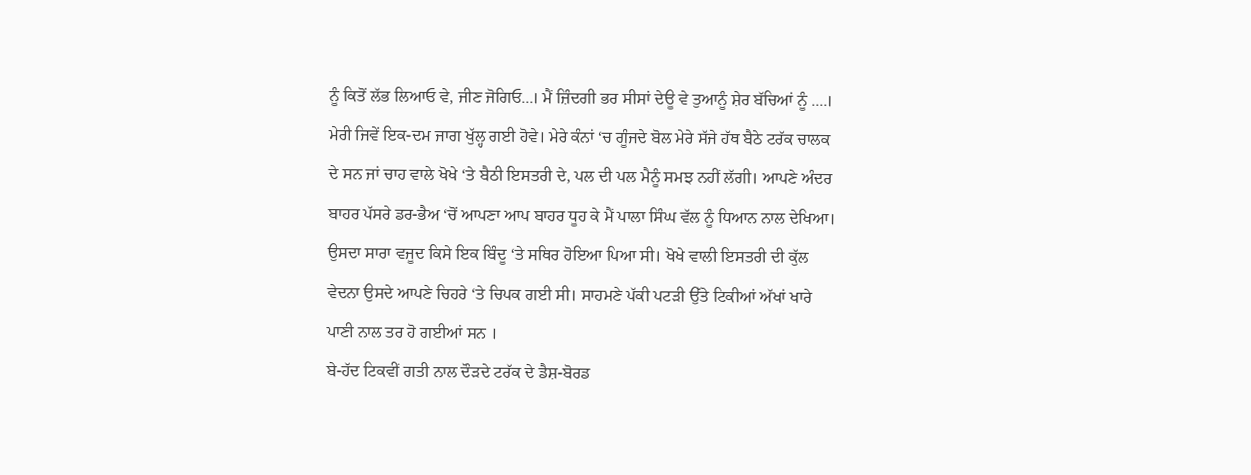ਨੂੰ ਕਿਤੋਂ ਲੱਭ ਲਿਆਓ ਵੇ, ਜੀਣ ਜੋਗਿਓ...। ਮੈਂ ਜ਼ਿੰਦਗੀ ਭਰ ਸੀਸਾਂ ਦੇਊ ਵੇ ਤੁਆਨੂੰ ਸ਼ੇਰ ਬੱਚਿਆਂ ਨੂੰ ....।
ਮੇਰੀ ਜਿਵੇਂ ਇਕ-ਦਮ ਜਾਗ ਖੁੱਲ੍ਹ ਗਈ ਹੋਵੇ। ਮੇਰੇ ਕੰਨਾਂ ‘ਚ ਗੂੰਜਦੇ ਬੋਲ ਮੇਰੇ ਸੱਜੇ ਹੱਥ ਬੈਠੇ ਟਰੱਕ ਚਾਲਕ ਦੇ ਸਨ ਜਾਂ ਚਾਹ ਵਾਲੇ ਖੋਖੇ ‘ਤੇ ਬੈਠੀ ਇਸਤਰੀ ਦੇ, ਪਲ ਦੀ ਪਲ ਮੈਨੂੰ ਸਮਝ ਨਹੀਂ ਲੱਗੀ। ਆਪਣੇ ਅੰਦਰ ਬਾਹਰ ਪੱਸਰੇ ਡਰ-ਭੈਅ ‘ਚੋਂ ਆਪਣਾ ਆਪ ਬਾਹਰ ਧੂਹ ਕੇ ਮੈਂ ਪਾਲਾ ਸਿੰਘ ਵੱਲ ਨੂੰ ਧਿਆਨ ਨਾਲ ਦੇਖਿਆ। ਉਸਦਾ ਸਾਰਾ ਵਜੂਦ ਕਿਸੇ ਇਕ ਬਿੰਦੂ ‘ਤੇ ਸਥਿਰ ਹੋਇਆ ਪਿਆ ਸੀ। ਖੋਖੇ ਵਾਲੀ ਇਸਤਰੀ ਦੀ ਕੁੱਲ ਵੇਦਨਾ ਉਸਦੇ ਆਪਣੇ ਚਿਹਰੇ ‘ਤੇ ਚਿਪਕ ਗਈ ਸੀ। ਸਾਹਮਣੇ ਪੱਕੀ ਪਟੜੀ ਉੱਤੇ ਟਿਕੀਆਂ ਅੱਖਾਂ ਖਾਰੇ ਪਾਣੀ ਨਾਲ ਤਰ ਹੋ ਗਈਆਂ ਸਨ ।
ਬੇ-ਹੱਦ ਟਿਕਵੀਂ ਗਤੀ ਨਾਲ ਦੌੜਦੇ ਟਰੱਕ ਦੇ ਡੈਸ਼-ਬੋਰਡ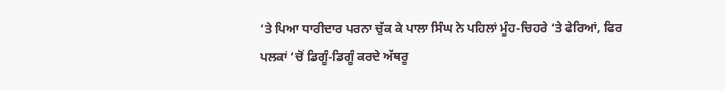‘ਤੇ ਪਿਆ ਧਾਰੀਦਾਰ ਪਰਨਾ ਚੁੱਕ ਕੇ ਪਾਲਾ ਸਿੰਘ ਨੇ ਪਹਿਲਾਂ ਮੂੰਹ-ਚਿਹਰੇ ‘ਤੇ ਫੇਰਿਆਂ, ਫਿਰ ਪਲਕਾਂ ‘ਚੋਂ ਡਿਗੂੰ-ਡਿਗੂੰ ਕਰਦੇ ਅੱਥਰੂ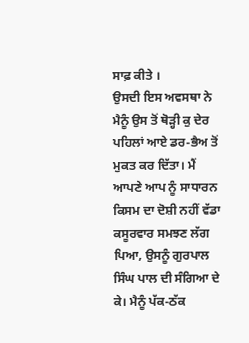ਸਾਫ਼ ਕੀਤੇ ।
ਉਸਦੀ ਇਸ ਅਵਸਥਾ ਨੇ ਮੈਨੂੰ ਉਸ ਤੋਂ ਥੋੜ੍ਹੀ ਕੁ ਦੇਰ ਪਹਿਲਾਂ ਆਏ ਡਰ-ਭੈਅ ਤੋਂ ਮੁਕਤ ਕਰ ਦਿੱਤਾ। ਮੈਂ ਆਪਣੇ ਆਪ ਨੂੰ ਸਾਧਾਰਨ ਕਿਸਮ ਦਾ ਦੋਸ਼ੀ ਨਹੀਂ ਵੱਡਾ ਕਸੂਰਵਾਰ ਸਮਝਣ ਲੱਗ ਪਿਆ, ਉਸਨੂੰ ਗੁਰਪਾਲ ਸਿੰਘ ਪਾਲ ਦੀ ਸੰਗਿਆ ਦੇ ਕੇ। ਮੈਨੂੰ ਪੱਕ-ਠੱਕ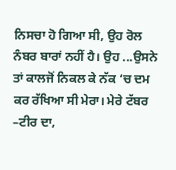ਨਿਸਚਾ ਹੋ ਗਿਆ ਸੀ, ਉਹ ਰੋਲ ਨੰਬਰ ਬਾਰਾਂ ਨਹੀਂ ਹੈ। ਉਹ ...ਉਸਨੇ ਤਾਂ ਕਾਲਜੋਂ ਨਿਕਲ ਕੇ ਨੱਕ ‘ਚ ਦਮ ਕਰ ਰੱਖਿਆ ਸੀ ਮੇਰਾ। ਮੇਰੇ ਟੱਬਰ –ਟੀਰ ਦਾ,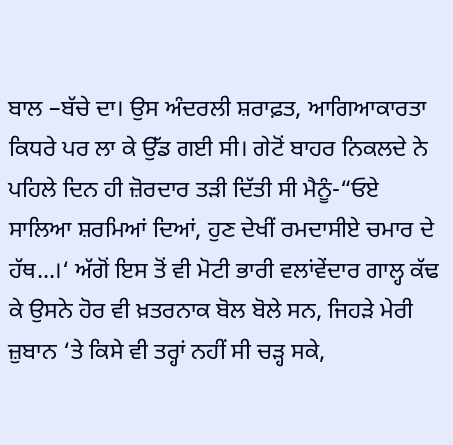ਬਾਲ –ਬੱਚੇ ਦਾ। ਉਸ ਅੰਦਰਲੀ ਸ਼ਰਾਫ਼ਤ, ਆਗਿਆਕਾਰਤਾ ਕਿਧਰੇ ਪਰ ਲਾ ਕੇ ਉੱਡ ਗਈ ਸੀ। ਗੇਟੋਂ ਬਾਹਰ ਨਿਕਲਦੇ ਨੇ ਪਹਿਲੇ ਦਿਨ ਹੀ ਜ਼ੋਰਦਾਰ ਤੜੀ ਦਿੱਤੀ ਸੀ ਮੈਨੂੰ-“ਓਏ ਸਾਲਿਆ ਸ਼ਰਮਿਆਂ ਦਿਆਂ, ਹੁਣ ਦੇਖੀਂ ਰਮਦਾਸੀਏ ਚਮਾਰ ਦੇ ਹੱਥ...।‘ ਅੱਗੋਂ ਇਸ ਤੋਂ ਵੀ ਮੋਟੀ ਭਾਰੀ ਵਲਾਂਵੇਂਦਾਰ ਗਾਲ੍ਹ ਕੱਢ ਕੇ ਉਸਨੇ ਹੋਰ ਵੀ ਖ਼ਤਰਨਾਕ ਬੋਲ ਬੋਲੇ ਸਨ, ਜਿਹੜੇ ਮੇਰੀ ਜ਼ੁਬਾਨ ‘ਤੇ ਕਿਸੇ ਵੀ ਤਰ੍ਹਾਂ ਨਹੀਂ ਸੀ ਚੜ੍ਹ ਸਕੇ,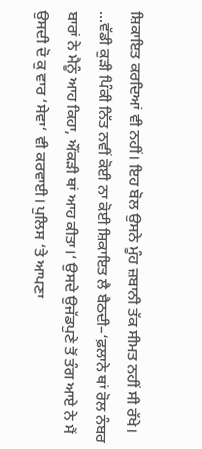ਸ਼ਿਕਾਇਤ ਕਰਦਿਆਂ ਵੀ ਨਹੀਂ। ਇਹ ਬੋਲ ਉਸਨੇ ਮੂੰਹ ਜ਼ਬਾਨੀ ਤੱਕ ਸੀਮਤ ਨਹੀਂ ਸੀ ਰੱਖੇ। ...ਵੱਡੀ ਕੁੜੀ ਪਿੰਕੀ ਨਿੱਤ ਨਵੀਂ ਕੋਈ ਨਾ ਕੋਈ ਸ਼ਿਕਾਇਤ ਲੈ ਬੈਠਦੀ–‘ਫ਼ਲਾਨੇ ਥਾਂ ਰੋਲ ਨੰਬਰ ਬਾਰਾਂ ਨੇ ਮੈਨੂੰ ਆਹ ਕਿਹਾ, ਔਂਕੜੀ ਥਾਂ ਆਹ ਕੀਤਾ।‘ ਉਸਦੇ ਉਜੱਡਪੁਣੇ ਤੋਂ ਤੰਗ ਆਏ ਨੇ ਮੈਂ ਉਸਦੀ ਦੋ ਕੁ ਵਾਰ ‘ਸੇਵਾ‘ ਵੀ ਕਰਵਾਈ। ਪੁਲਿਸ ‘ਤੇ ਆਪਣਾ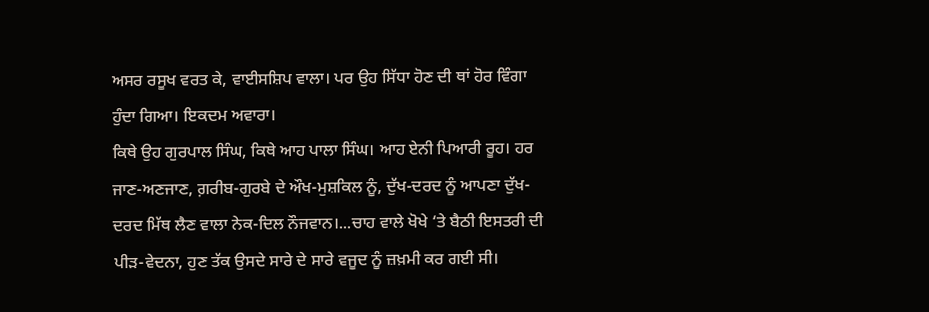ਅਸਰ ਰਸੂਖ ਵਰਤ ਕੇ, ਵਾਈਸਸ਼ਿਪ ਵਾਲਾ। ਪਰ ਉਹ ਸਿੱਧਾ ਹੋਣ ਦੀ ਥਾਂ ਹੋਰ ਵਿੰਗਾ ਹੁੰਦਾ ਗਿਆ। ਇਕਦਮ ਅਵਾਰਾ।
ਕਿਥੇ ਉਹ ਗੁਰਪਾਲ ਸਿੰਘ, ਕਿਥੇ ਆਹ ਪਾਲਾ ਸਿੰਘ। ਆਹ ਏਨੀ ਪਿਆਰੀ ਰੂਹ। ਹਰ ਜਾਣ-ਅਣਜਾਣ, ਗ਼ਰੀਬ-ਗੁਰਬੇ ਦੇ ਔਖ-ਮੁਸ਼ਕਿਲ ਨੂੰ, ਦੁੱਖ-ਦਰਦ ਨੂੰ ਆਪਣਾ ਦੁੱਖ-ਦਰਦ ਮਿੱਥ ਲੈਣ ਵਾਲਾ ਨੇਕ-ਦਿਲ ਨੌਜਵਾਨ।...ਚਾਹ ਵਾਲੇ ਖੋਖੇ ‘ਤੇ ਬੈਠੀ ਇਸਤਰੀ ਦੀ ਪੀੜ-ਵੇਦਨਾ, ਹੁਣ ਤੱਕ ਉਸਦੇ ਸਾਰੇ ਦੇ ਸਾਰੇ ਵਜੂਦ ਨੂੰ ਜ਼ਖ਼ਮੀ ਕਰ ਗਈ ਸੀ।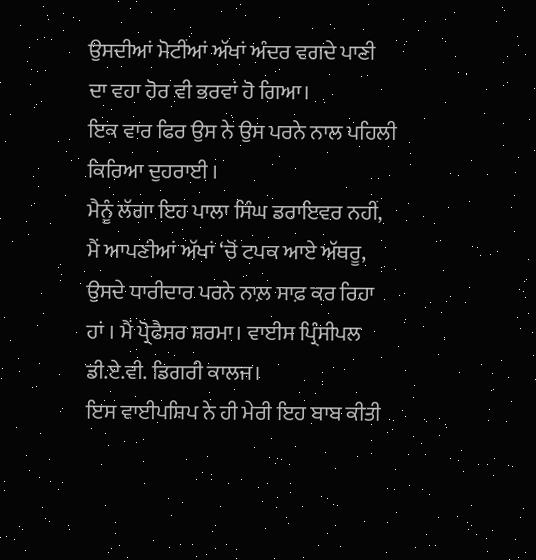ਉਸਦੀਆਂ ਮੋਟੀਂਆਂ ਅੱਖਾਂ ਅੰਦਰ ਵਗਦੇ ਪਾਣੀ ਦਾ ਵਹਾ ਹੋਰ ਵੀ ਭਰਵਾਂ ਹੋ ਗਿਆ।
ਇਕ ਵਾਰ ਫਿਰ ਉਸ ਨੇ ਉਸ ਪਰਨੇ ਨਾਲ ਪਹਿਲੀ ਕਿਰਿਆ ਦੁਹਰਾਈ ।
ਮੈਨੂੰ ਲੱਗਾ ਇਹ ਪਾਲਾ ਸਿੰਘ ਡਰਾਇਵਰ ਨਹੀਂ, ਮੈਂ ਆਪਣੀਆਂ ਅੱਖਾਂ ‘ਚੋਂ ਟਪਕ ਆਏ ਅੱਥਰੂ, ਉਸਦੇ ਧਾਰੀਦਾਰ ਪਰਨੇ ਨਾਲ਼ ਸਾਫ਼ ਕਰ ਰਿਹਾ ਹਾਂ । ਮੈਂ ਪ੍ਰੋਫੈਸਰ ਸ਼ਰਮਾ। ਵਾਈਸ ਪ੍ਰਿੰਸੀਪਲ ਡੀ.ਏ.ਵੀ. ਡਿਗਰੀ ਕਾਲਜ।
ਇਸ ਵਾਈਪਸ਼ਿਪ ਨੇ ਹੀ ਮੇਰੀ ਇਹ ਬਾਬ ਕੀਤੀ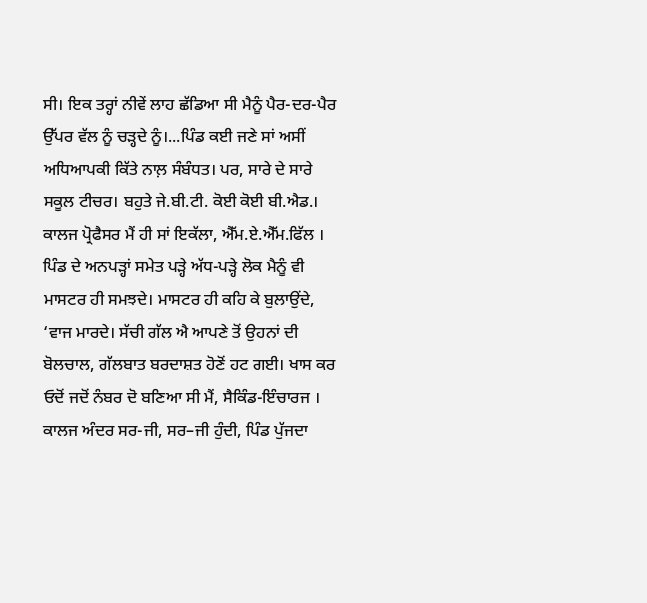ਸੀ। ਇਕ ਤਰ੍ਹਾਂ ਨੀਵੇਂ ਲਾਹ ਛੱਡਿਆ ਸੀ ਮੈਨੂੰ ਪੈਰ-ਦਰ-ਪੈਰ ਉੱਪਰ ਵੱਲ ਨੂੰ ਚੜ੍ਹਦੇ ਨੂੰ।...ਪਿੰਡ ਕਈ ਜਣੇ ਸਾਂ ਅਸੀਂ ਅਧਿਆਪਕੀ ਕਿੱਤੇ ਨਾਲ਼ ਸੰਬੰਧਤ। ਪਰ, ਸਾਰੇ ਦੇ ਸਾਰੇ ਸਕੂਲ ਟੀਚਰ। ਬਹੁਤੇ ਜੇ.ਬੀ.ਟੀ. ਕੋਈ ਕੋਈ ਬੀ.ਐਡ.। ਕਾਲਜ ਪ੍ਰੋਫੈਸਰ ਮੈਂ ਹੀ ਸਾਂ ਇਕੱਲਾ, ਐੱਮ.ਏ.ਐੱਮ.ਫਿੱਲ । ਪਿੰਡ ਦੇ ਅਨਪੜ੍ਹਾਂ ਸਮੇਤ ਪੜ੍ਹੇ ਅੱਧ-ਪੜ੍ਹੇ ਲੋਕ ਮੈਨੂੰ ਵੀ ਮਾਸਟਰ ਹੀ ਸਮਝਦੇ। ਮਾਸਟਰ ਹੀ ਕਹਿ ਕੇ ਬੁਲਾਉਂਦੇ, ‘ਵਾਜ ਮਾਰਦੇ। ਸੱਚੀ ਗੱਲ ਐ ਆਪਣੇ ਤੋਂ ਉਹਨਾਂ ਦੀ ਬੋਲਚਾਲ, ਗੱਲਬਾਤ ਬਰਦਾਸ਼ਤ ਹੋਣੋਂ ਹਟ ਗਈ। ਖਾਸ ਕਰ ਓਦੋਂ ਜਦੋਂ ਨੰਬਰ ਦੋ ਬਣਿਆ ਸੀ ਮੈਂ, ਸੈਕਿੰਡ-ਇੰਚਾਰਜ ।
ਕਾਲਜ ਅੰਦਰ ਸਰ-ਜੀ, ਸਰ–ਜੀ ਹੁੰਦੀ, ਪਿੰਡ ਪੁੱਜਦਾ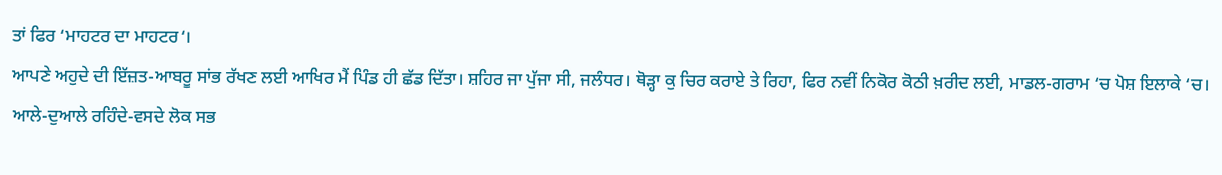ਤਾਂ ਫਿਰ ‘ਮਾਹਟਰ ਦਾ ਮਾਹਟਰ‘।
ਆਪਣੇ ਅਹੁਦੇ ਦੀ ਇੱਜ਼ਤ-ਆਬਰੂ ਸਾਂਭ ਰੱਖਣ ਲਈ ਆਖਿਰ ਮੈਂ ਪਿੰਡ ਹੀ ਛੱਡ ਦਿੱਤਾ। ਸ਼ਹਿਰ ਜਾ ਪੁੱਜਾ ਸੀ, ਜਲੰਧਰ। ਥੋੜ੍ਹਾ ਕੁ ਚਿਰ ਕਰਾਏ ਤੇ ਰਿਹਾ, ਫਿਰ ਨਵੀਂ ਨਿਕੋਰ ਕੋਠੀ ਖ਼ਰੀਦ ਲਈ, ਮਾਡਲ-ਗਰਾਮ ‘ਚ ਪੋਸ਼ ਇਲਾਕੇ ‘ਚ।
ਆਲੇ-ਦੁਆਲੇ ਰਹਿੰਦੇ-ਵਸਦੇ ਲੋਕ ਸਭ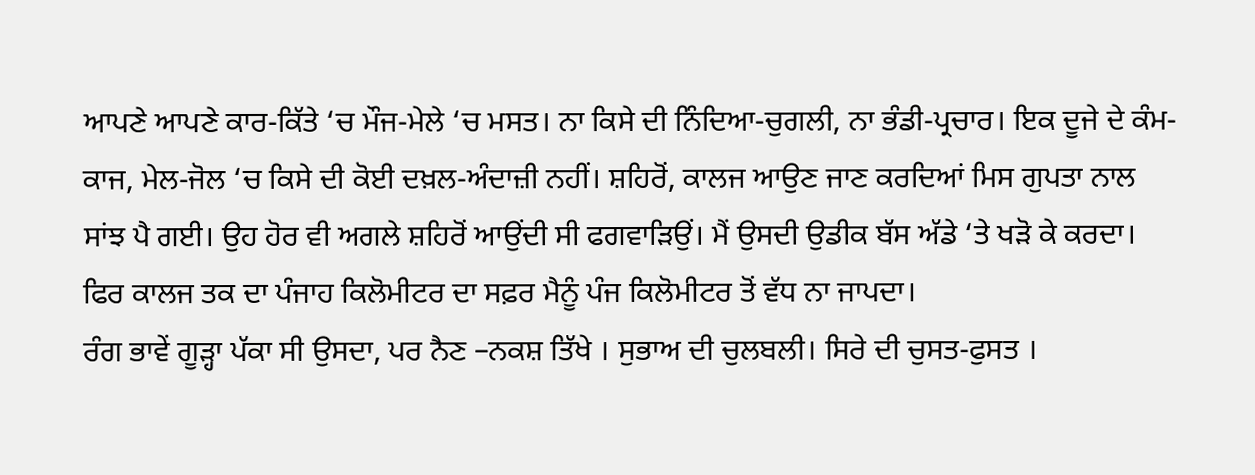ਆਪਣੇ ਆਪਣੇ ਕਾਰ-ਕਿੱਤੇ ‘ਚ ਮੌਜ-ਮੇਲੇ ‘ਚ ਮਸਤ। ਨਾ ਕਿਸੇ ਦੀ ਨਿੰਦਿਆ-ਚੁਗਲੀ, ਨਾ ਭੰਡੀ-ਪ੍ਰਚਾਰ। ਇਕ ਦੂਜੇ ਦੇ ਕੰਮ-ਕਾਜ, ਮੇਲ-ਜੋਲ ‘ਚ ਕਿਸੇ ਦੀ ਕੋਈ ਦਖ਼ਲ-ਅੰਦਾਜ਼ੀ ਨਹੀਂ। ਸ਼ਹਿਰੋਂ, ਕਾਲਜ ਆਉਣ ਜਾਣ ਕਰਦਿਆਂ ਮਿਸ ਗੁਪਤਾ ਨਾਲ ਸਾਂਝ ਪੈ ਗਈ। ਉਹ ਹੋਰ ਵੀ ਅਗਲੇ ਸ਼ਹਿਰੋਂ ਆਉਂਦੀ ਸੀ ਫਗਵਾੜਿਉਂ। ਮੈਂ ਉਸਦੀ ਉਡੀਕ ਬੱਸ ਅੱਡੇ ‘ਤੇ ਖੜੋ ਕੇ ਕਰਦਾ। ਫਿਰ ਕਾਲਜ ਤਕ ਦਾ ਪੰਜਾਹ ਕਿਲੋਮੀਟਰ ਦਾ ਸਫ਼ਰ ਮੈਨੂੰ ਪੰਜ ਕਿਲੋਮੀਟਰ ਤੋਂ ਵੱਧ ਨਾ ਜਾਪਦਾ।
ਰੰਗ ਭਾਵੇਂ ਗੂੜ੍ਹਾ ਪੱਕਾ ਸੀ ਉਸਦਾ, ਪਰ ਨੈਣ –ਨਕਸ਼ ਤਿੱਖੇ । ਸੁਭਾਅ ਦੀ ਚੁਲਬਲੀ। ਸਿਰੇ ਦੀ ਚੁਸਤ-ਫੁਸਤ ।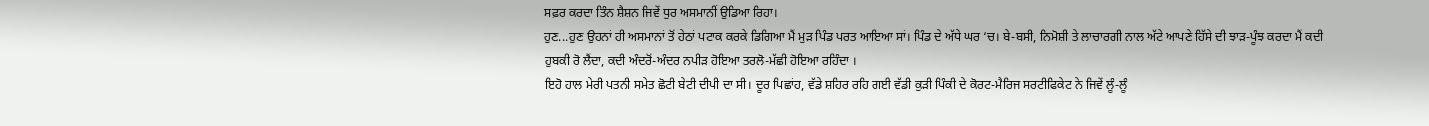ਸਫ਼ਰ ਕਰਦਾ ਤਿੰਨ ਸ਼ੈਸ਼ਨ ਜਿਵੇਂ ਧੁਰ ਅਸਮਾਨੀਂ ਉਡਿਆ ਰਿਹਾ।
ਹੁਣ...ਹੁਣ ਉਹਨਾਂ ਹੀ ਅਸਮਾਨਾਂ ਤੋਂ ਹੇਠਾਂ ਪਟਾਕ ਕਰਕੇ ਡਿਗਿਆ ਮੈਂ ਮੁੜ ਪਿੰਡ ਪਰਤ ਆਇਆ ਸਾਂ। ਪਿੰਡ ਦੇ ਅੱਧੇ ਘਰ ‘ਚ। ਬੇ-ਬਸੀ, ਨਿਮੋਸ਼ੀ ਤੇ ਲਾਚਾਰਗੀ ਨਾਲ ਅੱਟੇ ਆਪਣੇ ਹਿੱਸੇ ਦੀ ਝਾੜ-ਪੂੰਝ ਕਰਦਾ ਮੈਂ ਕਦੀ ਹੁਬਕੀ ਰੋ ਲੈਂਦਾ, ਕਦੀ ਅੰਦਰੋਂ-ਅੰਦਰ ਨਪੀੜ ਹੋਇਆ ਤਰਲੋ-ਮੱਛੀ ਹੋਇਆ ਰਹਿੰਦਾ ।
ਇਹੋ ਹਾਲ ਮੇਰੀ ਪਤਨੀ ਸਮੇਤ ਛੋਟੀ ਬੇਟੀ ਦੀਪੀ ਦਾ ਸੀ। ਦੂਰ ਪਿਛਾਂਹ, ਵੱਡੇ ਸ਼ਹਿਰ ਰਹਿ ਗਈ ਵੱਡੀ ਕੁੜੀ ਪਿੰਕੀ ਦੇ ਕੋਰਟ-ਮੈਰਿਜ ਸਰਟੀਫਿਕੇਟ ਨੇ ਜਿਵੇਂ ਲੂੰ-ਲੂੰ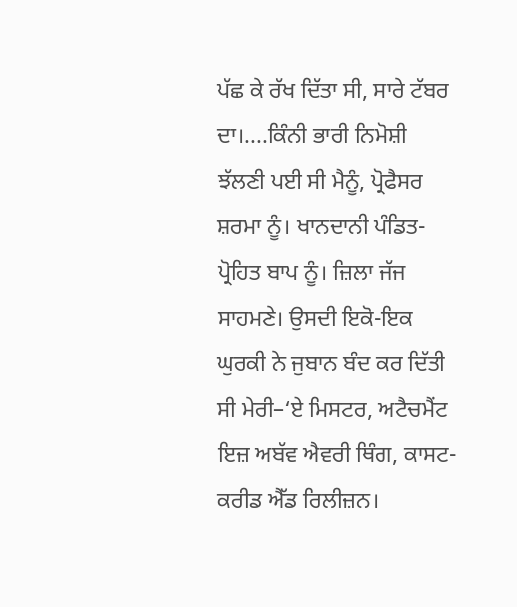ਪੱਛ ਕੇ ਰੱਖ ਦਿੱਤਾ ਸੀ, ਸਾਰੇ ਟੱਬਰ ਦਾ।....ਕਿੰਨੀ ਭਾਰੀ ਨਿਮੋਸ਼ੀ ਝੱਲਣੀ ਪਈ ਸੀ ਮੈਨੂੰ, ਪ੍ਰੋਫੈਸਰ ਸ਼ਰਮਾ ਨੂੰ। ਖਾਨਦਾਨੀ ਪੰਡਿਤ-ਪ੍ਰੋਹਿਤ ਬਾਪ ਨੂੰ। ਜ਼ਿਲਾ ਜੱਜ ਸਾਹਮਣੇ। ਉਸਦੀ ਇਕੋ-ਇਕ ਘੁਰਕੀ ਨੇ ਜੁਬਾਨ ਬੰਦ ਕਰ ਦਿੱਤੀ ਸੀ ਮੇਰੀ–‘ਏ ਮਿਸਟਰ, ਅਟੈਚਮੈਂਟ ਇਜ਼ ਅਬੱਵ ਐਵਰੀ ਥਿੰਗ, ਕਾਸਟ-ਕਰੀਡ ਐੱਡ ਰਿਲੀਜ਼ਨ।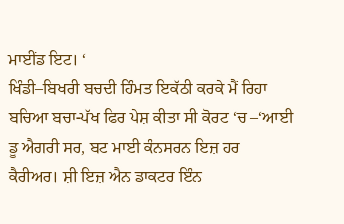ਮਾਈਂਡ ਇਟ। ‘
ਖਿੰਡੀ–ਬਿਖਰੀ ਬਚਦੀ ਹਿੰਮਤ ਇਕੱਠੀ ਕਰਕੇ ਮੈਂ ਰਿਹਾ ਬਚਿਆ ਬਚਾ-ਪੱਖ ਫਿਰ ਪੇਸ਼ ਕੀਤਾ ਸੀ ਕੋਰਟ ‘ਚ –‘ਆਈ ਡੂ ਐਗਰੀ ਸਰ, ਬਟ ਮਾਈ ਕੰਨਸਰਨ ਇਜ਼ ਹਰ ਕੈਰੀਅਰ। ਸ਼ੀ ਇਜ਼ ਐਨ ਡਾਕਟਰ ਇੰਨ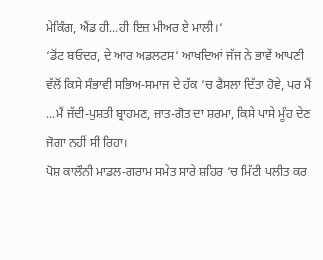ਮੇਕਿੰਗ, ਐਂਡ ਹੀ...ਹੀ ਇਜ਼ ਮੀਅਰ ਏ ਮਾਲੀ।‘
‘ਡੋਂਟ ਬਓਦਰ, ਦੇ ਆਰ ਅਡਲਟਸ‘ ਆਖਦਿਆਂ ਜੱਜ ਨੇ ਭਾਵੇਂ ਆਪਣੀ ਵੱਲੋਂ ਕਿਸੇ ਸੰਭਾਵੀ ਸਭਿਅ-ਸਮਾਜ ਦੇ ਹੱਕ ‘ਚ ਫੈਸਲਾ ਦਿੱਤਾ ਹੋਵੇ, ਪਰ ਮੈਂ ...ਮੈਂ ਜੱਦੀ-ਪੁਸ਼ਤੀ ਬ੍ਰਾਹਮਣ, ਜਾਤ-ਗੋਤ ਦਾ ਸ਼ਰਮਾ, ਕਿਸੇ ਪਾਸੇ ਮੂੰਹ ਦੇਣ ਜੋਗਾ ਨਹੀਂ ਸੀ ਰਿਹਾ।
ਪੋਸ਼ ਕਾਲੌਨੀ ਮਾਡਲ-ਗਰਾਮ ਸਮੇਤ ਸਾਰੇ ਸ਼ਹਿਰ ‘ਚ ਮਿੱਟੀ ਪਲੀਤ ਕਰ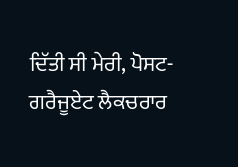ਦਿੱਤੀ ਸੀ ਮੇਰੀ, ਪੋਸਟ-ਗਰੈਜੂਏਟ ਲੈਕਚਰਾਰ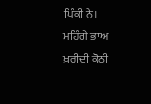ਪਿੰਕੀ ਨੇ।
ਮਹਿੰਗੇ ਭਾਅ ਖ਼ਰੀਦੀ ਕੋਠੀ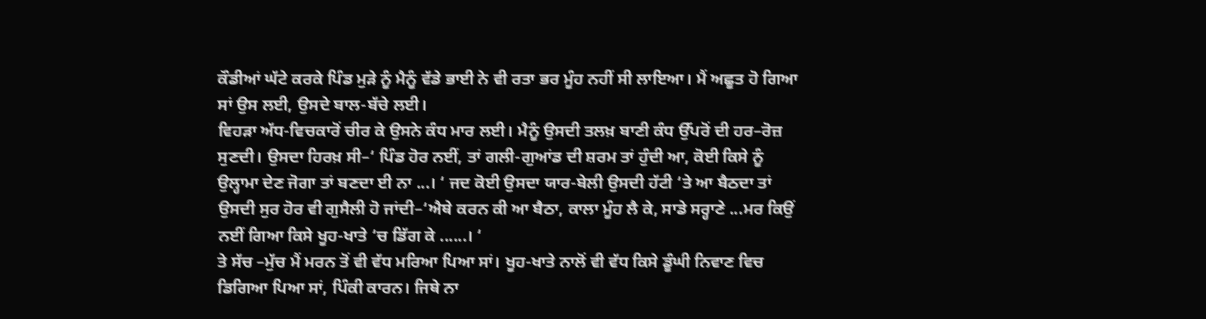ਕੌਡੀਆਂ ਘੱਟੇ ਕਰਕੇ ਪਿੰਡ ਮੁੜੇ ਨੂੰ ਮੈਨੂੰ ਵੱਡੇ ਭਾਈ ਨੇ ਵੀ ਰਤਾ ਭਰ ਮੂੰਹ ਨਹੀਂ ਸੀ ਲਾਇਆ। ਮੈਂ ਅਛੂਤ ਹੋ ਗਿਆ ਸਾਂ ਉਸ ਲਈ, ਉਸਦੇ ਬਾਲ-ਬੱਚੇ ਲਈ।
ਵਿਹੜਾ ਅੱਧ-ਵਿਚਕਾਰੋਂ ਚੀਰ ਕੇ ਉਸਨੇ ਕੰਧ ਮਾਰ ਲਈ। ਮੈਨੂੰ ਉਸਦੀ ਤਲਖ਼ ਬਾਣੀ ਕੰਧ ਉੱਪਰੋਂ ਦੀ ਹਰ–ਰੋਜ਼ ਸੁਣਦੀ। ਉਸਦਾ ਹਿਰਖ਼ ਸੀ–‘ ਪਿੰਡ ਹੋਰ ਨਈਂ, ਤਾਂ ਗਲੀ-ਗੁਆਂਡ ਦੀ ਸ਼ਰਮ ਤਾਂ ਹੁੰਦੀ ਆ, ਕੋਈ ਕਿਸੇ ਨੂੰ ਉਲ੍ਹਾਮਾ ਦੇਣ ਜੋਗਾ ਤਾਂ ਬਣਦਾ ਈ ਨਾ ...। ‘ ਜਦ ਕੋਈ ਉਸਦਾ ਯਾਰ-ਬੇਲੀ ਉਸਦੀ ਹੱਟੀ ‘ਤੇ ਆ ਬੈਠਦਾ ਤਾਂ ਉਸਦੀ ਸੁਰ ਹੋਰ ਵੀ ਗੁਸੈਲੀ ਹੋ ਜਾਂਦੀ–‘ਐਥੇ ਕਰਨ ਕੀ ਆ ਬੈਠਾ, ਕਾਲਾ ਮੂੰਹ ਲੈ ਕੇ, ਸਾਡੇ ਸਰ੍ਹਾਣੇ ...ਮਰ ਕਿਉਂ ਨਈਂ ਗਿਆ ਕਿਸੇ ਖੂਹ-ਖਾਤੇ ‘ਚ ਡਿੱਗ ਕੇ ......। ‘
ਤੇ ਸੱਚ –ਮੁੱਚ ਮੈਂ ਮਰਨ ਤੋਂ ਵੀ ਵੱਧ ਮਰਿਆ ਪਿਆ ਸਾਂ। ਖੂਹ-ਖਾਤੇ ਨਾਲੋਂ ਵੀ ਵੱਧ ਕਿਸੇ ਡੂੰਘੀ ਨਿਵਾਣ ਵਿਚ ਡਿਗਿਆ ਪਿਆ ਸਾਂ, ਪਿੰਕੀ ਕਾਰਨ। ਜਿਥੇ ਨਾ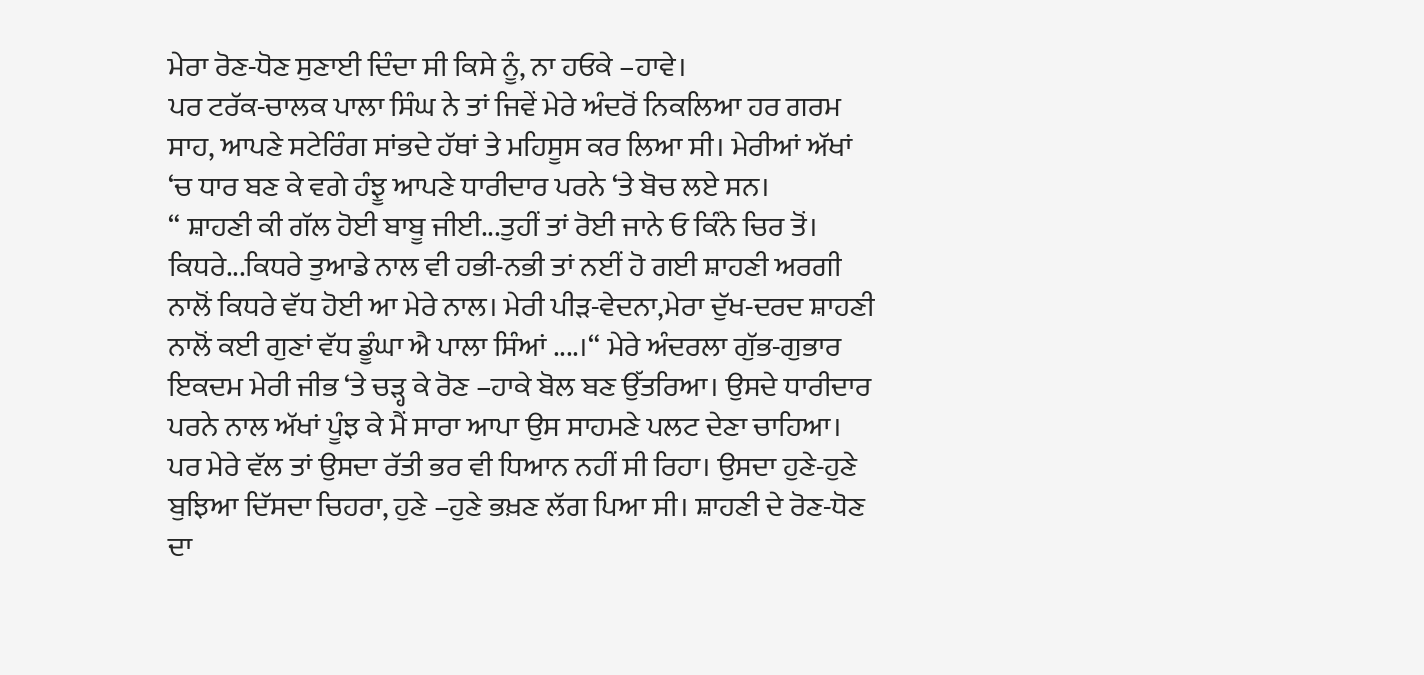ਮੇਰਾ ਰੋਣ-ਧੋਣ ਸੁਣਾਈ ਦਿੰਦਾ ਸੀ ਕਿਸੇ ਨੂੰ, ਨਾ ਹਓਕੇ –ਹਾਵੇ।
ਪਰ ਟਰੱਕ-ਚਾਲਕ ਪਾਲਾ ਸਿੰਘ ਨੇ ਤਾਂ ਜਿਵੇਂ ਮੇਰੇ ਅੰਦਰੋਂ ਨਿਕਲਿਆ ਹਰ ਗਰਮ ਸਾਹ, ਆਪਣੇ ਸਟੇਰਿੰਗ ਸਾਂਭਦੇ ਹੱਥਾਂ ਤੇ ਮਹਿਸੂਸ ਕਰ ਲਿਆ ਸੀ। ਮੇਰੀਆਂ ਅੱਖਾਂ ‘ਚ ਧਾਰ ਬਣ ਕੇ ਵਗੇ ਹੰਝੂ ਆਪਣੇ ਧਾਰੀਦਾਰ ਪਰਨੇ ‘ਤੇ ਬੋਚ ਲਏ ਸਨ।
“ ਸ਼ਾਹਣੀ ਕੀ ਗੱਲ ਹੋਈ ਬਾਬੂ ਜੀਈ...ਤੁਹੀਂ ਤਾਂ ਰੋਈ ਜਾਨੇ ਓ ਕਿੰਨੇ ਚਿਰ ਤੋਂ। ਕਿਧਰੇ...ਕਿਧਰੇ ਤੁਆਡੇ ਨਾਲ ਵੀ ਹਭੀ-ਨਭੀ ਤਾਂ ਨਈਂ ਹੋ ਗਈ ਸ਼ਾਹਣੀ ਅਰਗੀ ਨਾਲੋਂ ਕਿਧਰੇ ਵੱਧ ਹੋਈ ਆ ਮੇਰੇ ਨਾਲ। ਮੇਰੀ ਪੀੜ-ਵੇਦਨਾ,ਮੇਰਾ ਦੁੱਖ-ਦਰਦ ਸ਼ਾਹਣੀ ਨਾਲੋਂ ਕਈ ਗੁਣਾਂ ਵੱਧ ਡੂੰਘਾ ਐ ਪਾਲਾ ਸਿੰਆਂ ....।“ ਮੇਰੇ ਅੰਦਰਲਾ ਗੁੱਭ-ਗੁਭਾਰ ਇਕਦਮ ਮੇਰੀ ਜੀਭ ‘ਤੇ ਚੜ੍ਹ ਕੇ ਰੋਣ –ਹਾਕੇ ਬੋਲ ਬਣ ਉੱਤਰਿਆ। ਉਸਦੇ ਧਾਰੀਦਾਰ ਪਰਨੇ ਨਾਲ ਅੱਖਾਂ ਪੂੰਝ ਕੇ ਮੈਂ ਸਾਰਾ ਆਪਾ ਉਸ ਸਾਹਮਣੇ ਪਲਟ ਦੇਣਾ ਚਾਹਿਆ। ਪਰ ਮੇਰੇ ਵੱਲ ਤਾਂ ਉਸਦਾ ਰੱਤੀ ਭਰ ਵੀ ਧਿਆਨ ਨਹੀਂ ਸੀ ਰਿਹਾ। ਉਸਦਾ ਹੁਣੇ-ਹੁਣੇ ਬੁਝਿਆ ਦਿੱਸਦਾ ਚਿਹਰਾ, ਹੁਣੇ –ਹੁਣੇ ਭਖ਼ਣ ਲੱਗ ਪਿਆ ਸੀ। ਸ਼ਾਹਣੀ ਦੇ ਰੋਣ-ਧੋਣ ਦਾ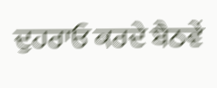ਦੁਹਰਾਓ ਕਰਦੇ ਬੈਠਵੇਂ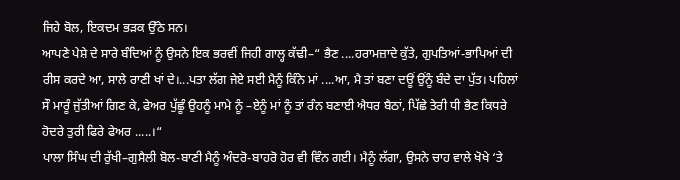ਜਿਹੇ ਬੋਲ, ਇਕਦਮ ਭੜਕ ਉੱਠੇ ਸਨ।
ਆਪਣੇ ਪੇਸ਼ੇ ਦੇ ਸਾਰੇ ਬੰਦਿਆਂ ਨੂੰ ਉਸਨੇ ਇਕ ਭਰਵੀਂ ਜਿਹੀ ਗਾਲ੍ਹ ਕੱਢੀ–“ ਭੈਣ ....ਹਰਾਮਜ਼ਾਦੇ ਕੁੱਤੇ, ਗੁਪਤਿਆਂ-ਭਾਪਿਆਂ ਦੀ ਰੀਸ ਕਰਦੇ ਆ, ਸਾਲੇ ਰਾਣੀ ਖਾਂ ਦੇ।...ਪਤਾ ਲੱਗ ਜੇਏ ਸਈ ਮੈਨੂੰ ਕਿੰਨੇ ਮਾਂ ....ਆ, ਮੈ ਤਾਂ ਬਣਾ ਦਊਂ ਉਂਨੂੰ ਬੰਦੇ ਦਾ ਪੁੱਤ। ਪਹਿਲਾਂ ਸੌ ਮਾਰੂੰ ਜੁੱਤੀਆਂ ਗਿਣ ਕੇ, ਫੇਅਰ ਪੁੱਛੂੰ ਉਹਨੂੰ ਮਾਮੇ ਨੂੰ –ਏਨੂੰ ਮਾਂ ਨੂੰ ਤਾਂ ਰੰਨ ਬਣਾਈ ਐਧਰ ਬੈਠਾਂ, ਪਿੱਛੇ ਤੇਰੀ ਧੀ ਭੈਣ ਕਿਧਰੇ ਹੋਦਰੇ ਤੁਰੀ ਫਿਰੇ ਫੇਅਰ .....।“
ਪਾਲਾ ਸਿੰਘ ਦੀ ਰੁੱਖੀ–ਗੁਸੈਲੀ ਬੋਲ-ਬਾਣੀ ਮੈਨੂੰ ਅੰਦਰੋ-ਬਾਹਰੋ ਹੋਰ ਵੀ ਵਿੰਨ ਗਈ। ਮੈਨੂੰ ਲੱਗਾ, ਉਸਨੇ ਚਾਹ ਵਾਲੇ ਖੋਖੇ ‘ਤੇ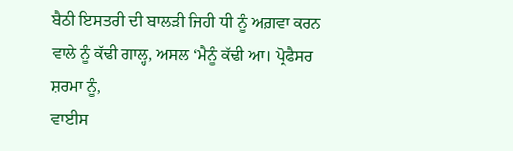ਬੈਠੀ ਇਸਤਰੀ ਦੀ ਬਾਲੜੀ ਜਿਹੀ ਧੀ ਨੂੰ ਅਗ਼ਵਾ ਕਰਨ ਵਾਲੇ ਨੂੰ ਕੱਢੀ ਗਾਲ੍ਹ, ਅਸਲ ‘ਮੈਨੂੰ ਕੱਢੀ ਆ। ਪ੍ਰੋਫੈਸਰ ਸ਼ਰਮਾ ਨੂੰ,
ਵਾਈਸ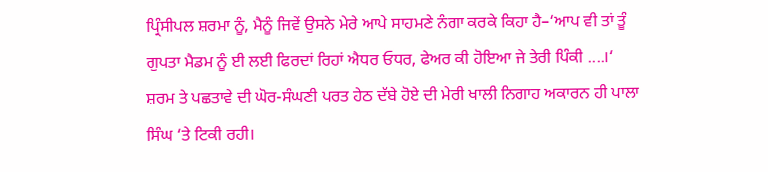ਪ੍ਰਿੰਸੀਪਲ ਸ਼ਰਮਾ ਨੂੰ, ਮੈਨੂੰ ਜਿਵੇਂ ਉਸਨੇ ਮੇਰੇ ਆਪੇ ਸਾਹਮਣੇ ਨੰਗਾ ਕਰਕੇ ਕਿਹਾ ਹੈ–‘ਆਪ ਵੀ ਤਾਂ ਤੂੰ ਗੁਪਤਾ ਮੈਡਮ ਨੂੰ ਈ ਲਈ ਫਿਰਦਾਂ ਰਿਹਾਂ ਐਧਰ ਓਧਰ, ਫੇਅਰ ਕੀ ਹੋਇਆ ਜੇ ਤੇਰੀ ਪਿੰਕੀ ....।‘
ਸ਼ਰਮ ਤੇ ਪਛਤਾਵੇ ਦੀ ਘੋਰ-ਸੰਘਣੀ ਪਰਤ ਹੇਠ ਦੱਬੇ ਹੋਏ ਦੀ ਮੇਰੀ ਖਾਲੀ ਨਿਗਾਹ ਅਕਾਰਨ ਹੀ ਪਾਲਾ ਸਿੰਘ ‘ਤੇ ਟਿਕੀ ਰਹੀ।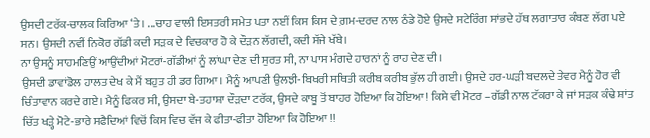ਉਸਦੀ ਟਰੱਕ-ਚਾਲਕ ਕਿਰਿਆ ‘ਤੇ। ...ਚਾਹ ਵਾਲੀ ਇਸਤਰੀ ਸਮੇਤ ਪਤਾ ਨਈਂ ਕਿਸ ਕਿਸ ਦੇ ਗ਼ਮ-ਦਰਦ ਨਾਲ ਠੰਡੇ ਹੋਏ ਉਸਦੇ ਸਟੇਰਿੰਗ ਸਾਂਭਦੇ ਹੱਥ ਲਗਾਤਾਰ ਕੰਬਣ ਲੱਗ ਪਏ ਸਨ। ਉਸਦੀ ਨਵੀਂ ਨਿਕੋਰ ਗੱਡੀ ਕਦੀ ਸੜਕ ਦੇ ਵਿਚਕਾਰ ਹੋ ਕੇ ਦੌੜਨ ਲੱਗਦੀ, ਕਦੀ ਸੱਜੇ ਖੱਬੇ।
ਨਾ ਉਸਨੂੰ ਸਾਹਮਣਿਉਂ ਆਉਂਦੀਆਂ ਮੋਟਰਾਂ-ਗੱਡੀਆਂ ਨੂੰ ਲਾਂਘਾ ਦੇਣ ਦੀ ਸੁਰਤ ਸੀ, ਨਾ ਪਾਸ ਮੰਗਦੇ ਹਾਰਨਾਂ ਨੂੰ ਰਾਹ ਦੇਣ ਦੀ।
ਉਸਦੀ ਡਾਵਾਂਡੋਲ ਹਾਲਤ ਦੇਖ ਕੇ ਮੈਂ ਬਹੁਤ ਹੀ ਡਰ ਗਿਆ। ਮੈਨੂੰ ਆਪਣੀ ਉਲਝੀ-ਬਿਖਰੀ ਸਥਿਤੀ ਕਰੀਬ ਕਰੀਬ ਭੁੱਲ ਹੀ ਗਈ। ਉਸਦੇ ਹਰ-ਘੜੀ ਬਦਲਦੇ ਤੇਵਰ ਮੈਨੂੰ ਹੋਰ ਵੀ ਚਿੰਤਾਵਾਨ ਕਰਦੇ ਗਏ। ਮੈਨੂੰ ਫਿਕਰ ਸੀ, ਉਸਦਾ ਬੇ-ਤਹਾਸ਼ਾ ਦੌੜਦਾ ਟਰੱਕ, ਉਸਦੇ ਕਾਬੂ ਤੋਂ ਬਾਹਰ ਹੋਇਆ ਕਿ ਹੋਇਆ! ਕਿਸੇ ਵੀ ਮੋਟਰ –ਗੱਡੀ ਨਾਲ ਟੱਕਰਾ ਕੇ ਜਾਂ ਸੜਕ ਕੰਢੇ ਸ਼ਾਂਤ ਚਿੱਤ ਖੜ੍ਹੇ ਮੋਟੇ-ਭਾਰੇ ਸਫੈਦਿਆਂ ਵਿਚੋਂ ਕਿਸ ਵਿਚ ਵੱਜ ਕੇ ਫੀਤਾ-ਫੀਤਾ ਹੋਇਆ ਕਿ ਹੋਇਆ !!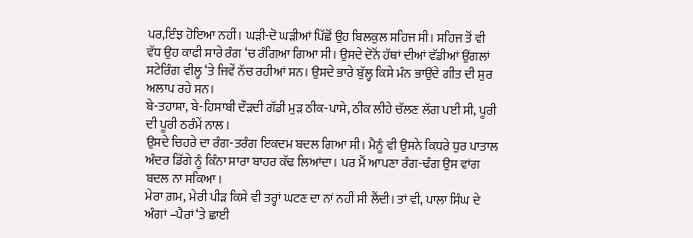ਪਰ,ਇੰਝ ਹੋਇਆ ਨਹੀਂ। ਘੜੀ-ਦੋ ਘੜੀਆਂ ਪਿੱਛੋਂ ਉਹ ਬਿਲਕੁਲ ਸਹਿਜ ਸੀ। ਸਹਿਜ ਤੋਂ ਵੀ ਵੱਧ ਉਹ ਕਾਫੀ ਸਾਰੇ ਰੰਗ ‘ਚ ਰੰਗਿਆ ਗਿਆ ਸੀ। ਉਸਦੇ ਦੋਨੋਂ ਹੱਥਾਂ ਦੀਆਂ ਵੱਡੀਆਂ ਉਂਗਲਾਂ ਸਟੇਰਿੰਗ ਵੀਲ੍ਹ ‘ਤੇ ਜਿਵੇਂ ਨੱਚ ਰਹੀਆਂ ਸਨ। ਉਸਦੇ ਭਾਰੇ ਬੁੱਲ੍ਹ ਕਿਸੇ ਮੰਨ ਭਾਉਂਦੇ ਗੀਤ ਦੀ ਸੁਰ ਅਲਾਪ ਰਹੇ ਸਨ।
ਬੇ-ਤਹਾਸ਼ਾ, ਬੇ-ਹਿਸਾਬੀ ਦੌੜਦੀ ਗੱਡੀ ਮੁੜ ਠੀਕ-ਪਾਸੇ, ਠੀਕ ਲੀਹੇ ਚੱਲਣ ਲੱਗ ਪਈ ਸੀ, ਪੂਰੀ ਦੀ ਪੂਰੀ ਠਰੰਮੇਂ ਨਾਲ।
ਉਸਦੇ ਚਿਹਰੇ ਦਾ ਰੰਗ-ਤਰੰਗ ਇਕਦਮ ਬਦਲ ਗਿਆ ਸੀ। ਮੈਨੂੰ ਵੀ ਉਸਨੇ ਕਿਧਰੇ ਧੁਰ ਪਾਤਾਲ ਅੰਦਰ ਡਿੱਗੇ ਨੂੰ ਕਿੰਨਾ ਸਾਰਾ ਬਾਹਰ ਕੱਢ ਲਿਆਂਦਾ। ਪਰ ਮੈਂ ਆਪਣਾ ਰੰਗ-ਢੰਗ ਉਸ ਵਾਂਗ ਬਦਲ ਨਾ ਸਕਿਆ।
ਮੇਰਾ ਗ਼ਮ, ਮੇਰੀ ਪੀੜ ਕਿਸੇ ਵੀ ਤਰ੍ਹਾਂ ਘਟਣ ਦਾ ਨਾਂ ਨਹੀਂ ਸੀ ਲੈਂਦੀ। ਤਾਂ ਵੀ, ਪਾਲਾ ਸਿੰਘ ਦੇ ਅੰਗਾਂ –ਪੈਰਾਂ ‘ਤੇ ਛਾਈ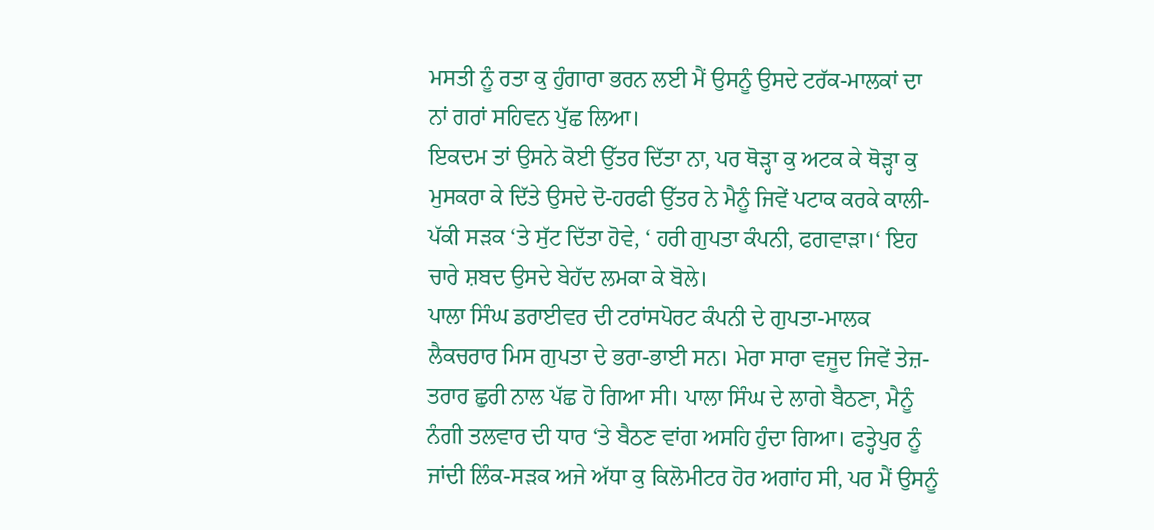ਮਸਤੀ ਨੂੰ ਰਤਾ ਕੁ ਹੁੰਗਾਰਾ ਭਰਨ ਲਈ ਮੈਂ ਉਸਨੂੰ ਉਸਦੇ ਟਰੱਕ-ਮਾਲਕਾਂ ਦਾ ਨਾਂ ਗਰਾਂ ਸਹਿਵਨ ਪੁੱਛ ਲਿਆ।
ਇਕਦਮ ਤਾਂ ਉਸਨੇ ਕੋਈ ਉੱਤਰ ਦਿੱਤਾ ਨਾ, ਪਰ ਥੋੜ੍ਹਾ ਕੁ ਅਟਕ ਕੇ ਥੋੜ੍ਹਾ ਕੁ ਮੁਸਕਰਾ ਕੇ ਦਿੱਤੇ ਉਸਦੇ ਦੋ-ਹਰਫੀ ਉੱਤਰ ਨੇ ਮੈਨੂੰ ਜਿਵੇਂ ਪਟਾਕ ਕਰਕੇ ਕਾਲੀ-ਪੱਕੀ ਸੜਕ ‘ਤੇ ਸੁੱਟ ਦਿੱਤਾ ਹੋਵੇ, ‘ ਹਰੀ ਗੁਪਤਾ ਕੰਪਨੀ, ਫਗਵਾੜਾ।‘ ਇਹ ਚਾਰੇ ਸ਼ਬਦ ਉਸਦੇ ਬੇਹੱਦ ਲਮਕਾ ਕੇ ਬੋਲੇ।
ਪਾਲਾ ਸਿੰਘ ਡਰਾਈਵਰ ਦੀ ਟਰਾਂਸਪੋਰਟ ਕੰਪਨੀ ਦੇ ਗੁਪਤਾ-ਮਾਲਕ ਲੈਕਚਰਾਰ ਮਿਸ ਗੁਪਤਾ ਦੇ ਭਰਾ-ਭਾਈ ਸਨ। ਮੇਰਾ ਸਾਰਾ ਵਜੂਦ ਜਿਵੇਂ ਤੇਜ਼-ਤਰਾਰ ਛੁਰੀ ਨਾਲ ਪੱਛ ਹੋ ਗਿਆ ਸੀ। ਪਾਲਾ ਸਿੰਘ ਦੇ ਲਾਗੇ ਬੈਠਣਾ, ਮੈਨੂੰ ਨੰਗੀ ਤਲਵਾਰ ਦੀ ਧਾਰ ‘ਤੇ ਬੈਠਣ ਵਾਂਗ ਅਸਹਿ ਹੁੰਦਾ ਗਿਆ। ਫਤ੍ਹੇਪੁਰ ਨੂੰ ਜਾਂਦੀ ਲਿੰਕ-ਸੜਕ ਅਜੇ ਅੱਧਾ ਕੁ ਕਿਲੋਮੀਟਰ ਹੋਰ ਅਗਾਂਹ ਸੀ, ਪਰ ਮੈਂ ਉਸਨੂੰ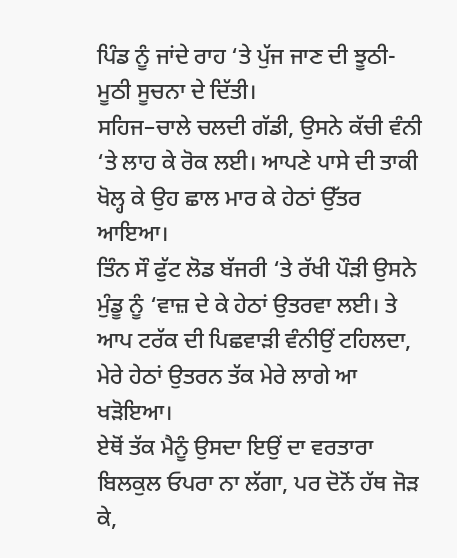ਪਿੰਡ ਨੂੰ ਜਾਂਦੇ ਰਾਹ ‘ਤੇ ਪੁੱਜ ਜਾਣ ਦੀ ਝੂਠੀ-ਮੂਠੀ ਸੂਚਨਾ ਦੇ ਦਿੱਤੀ।
ਸਹਿਜ–ਚਾਲੇ ਚਲਦੀ ਗੱਡੀ, ਉਸਨੇ ਕੱਚੀ ਵੰਨੀ ‘ਤੇ ਲਾਹ ਕੇ ਰੋਕ ਲਈ। ਆਪਣੇ ਪਾਸੇ ਦੀ ਤਾਕੀ ਖੋਲ੍ਹ ਕੇ ਉਹ ਛਾਲ ਮਾਰ ਕੇ ਹੇਠਾਂ ਉੱਤਰ ਆਇਆ।
ਤਿੰਨ ਸੌ ਫੁੱਟ ਲੋਡ ਬੱਜਰੀ ‘ਤੇ ਰੱਖੀ ਪੌੜੀ ਉਸਨੇ ਮੁੰਡੂ ਨੂੰ ‘ਵਾਜ਼ ਦੇ ਕੇ ਹੇਠਾਂ ਉਤਰਵਾ ਲਈ। ਤੇ ਆਪ ਟਰੱਕ ਦੀ ਪਿਛਵਾੜੀ ਵੰਨੀਉਂ ਟਹਿਲਦਾ, ਮੇਰੇ ਹੇਠਾਂ ਉਤਰਨ ਤੱਕ ਮੇਰੇ ਲਾਗੇ ਆ ਖੜੋਇਆ।
ਏਥੋਂ ਤੱਕ ਮੈਨੂੰ ਉਸਦਾ ਇਉਂ ਦਾ ਵਰਤਾਰਾ ਬਿਲਕੁਲ ਓਪਰਾ ਨਾ ਲੱਗਾ, ਪਰ ਦੋਨੋਂ ਹੱਥ ਜੋੜ ਕੇ,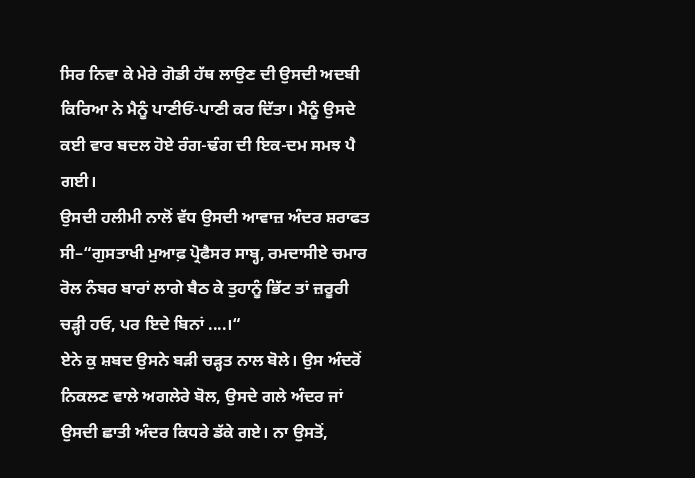ਸਿਰ ਨਿਵਾ ਕੇ ਮੇਰੇ ਗੋਡੀ ਹੱਥ ਲਾਉਣ ਦੀ ਉਸਦੀ ਅਦਬੀ ਕਿਰਿਆ ਨੇ ਮੈਨੂੰ ਪਾਣੀਓਂ-ਪਾਣੀ ਕਰ ਦਿੱਤਾ। ਮੈਨੂੰ ਉਸਦੇ ਕਈ ਵਾਰ ਬਦਲ ਹੋਏ ਰੰਗ-ਢੰਗ ਦੀ ਇਕ-ਦਮ ਸਮਝ ਪੈ ਗਈ।
ਉਸਦੀ ਹਲੀਮੀ ਨਾਲੋਂ ਵੱਧ ਉਸਦੀ ਆਵਾਜ਼ ਅੰਦਰ ਸ਼ਰਾਫਤ ਸੀ–“ਗੁਸਤਾਖੀ ਮੁਆਫ਼ ਪ੍ਰੋਫੈਸਰ ਸਾਬ੍ਹ, ਰਮਦਾਸੀਏ ਚਮਾਰ ਰੋਲ ਨੰਬਰ ਬਾਰਾਂ ਲਾਗੇ ਬੈਠ ਕੇ ਤੁਹਾਨੂੰ ਭਿੱਟ ਤਾਂ ਜ਼ਰੂਰੀ ਚੜ੍ਹੀ ਹਓ, ਪਰ ਇਦੇ ਬਿਨਾਂ ....।“
ਏਨੇ ਕੁ ਸ਼ਬਦ ਉਸਨੇ ਬੜੀ ਚੜ੍ਹਤ ਨਾਲ ਬੋਲੇ। ਉਸ ਅੰਦਰੋਂ ਨਿਕਲਣ ਵਾਲੇ ਅਗਲੇਰੇ ਬੋਲ, ਉਸਦੇ ਗਲੇ ਅੰਦਰ ਜਾਂ ਉਸਦੀ ਛਾਤੀ ਅੰਦਰ ਕਿਧਰੇ ਡੱਕੇ ਗਏ। ਨਾ ਉਸਤੋਂ,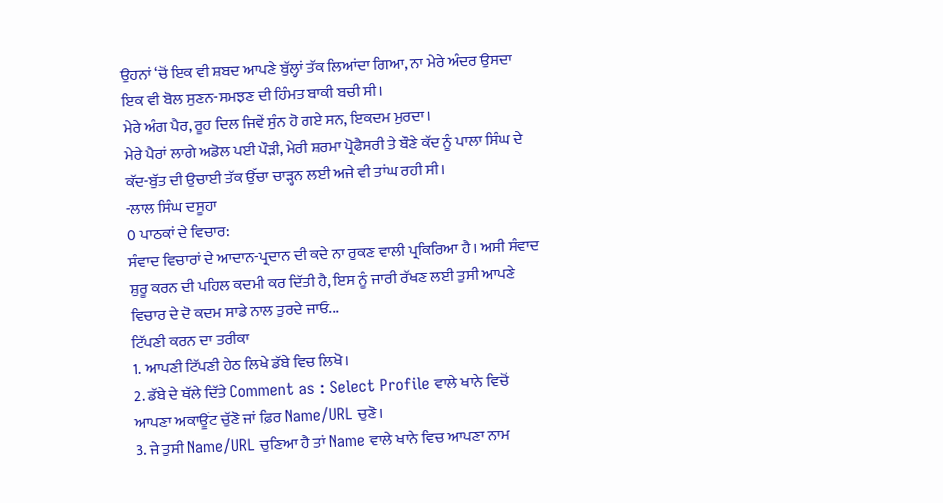ਉਹਨਾਂ ‘ਚੋਂ ਇਕ ਵੀ ਸ਼ਬਦ ਆਪਣੇ ਬੁੱਲ੍ਹਾਂ ਤੱਕ ਲਿਆਂਦਾ ਗਿਆ, ਨਾ ਮੇਰੇ ਅੰਦਰ ਉਸਦਾ ਇਕ ਵੀ ਬੋਲ ਸੁਣਨ-ਸਮਝਣ ਦੀ ਹਿੰਮਤ ਬਾਕੀ ਬਚੀ ਸੀ।
ਮੇਰੇ ਅੰਗ ਪੈਰ, ਰੂਹ ਦਿਲ ਜਿਵੇਂ ਸੁੰਨ ਹੋ ਗਏ ਸਨ, ਇਕਦਮ ਮੁਰਦਾ।
ਮੇਰੇ ਪੈਰਾਂ ਲਾਗੇ ਅਡੋਲ ਪਈ ਪੌੜੀ, ਮੇਰੀ ਸ਼ਰਮਾ ਪ੍ਰੋਫੈਸਰੀ ਤੇ ਬੌਣੇ ਕੱਦ ਨੂੰ ਪਾਲਾ ਸਿੰਘ ਦੇ ਕੱਦ-ਬੁੱਤ ਦੀ ਉਚਾਈ ਤੱਕ ਉੱਚਾ ਚਾੜ੍ਹਨ ਲਈ ਅਜੇ ਵੀ ਤਾਂਘ ਰਹੀ ਸੀ।
-ਲਾਲ ਸਿੰਘ ਦਸੂਹਾ
0 ਪਾਠਕਾਂ ਦੇ ਵਿਚਾਰ:
ਸੰਵਾਦ ਵਿਚਾਰਾਂ ਦੇ ਆਦਾਨ-ਪ੍ਰਦਾਨ ਦੀ ਕਦੇ ਨਾ ਰੁਕਣ ਵਾਲੀ ਪ੍ਰਕਿਰਿਆ ਹੈ। ਅਸੀ ਸੰਵਾਦ ਸ਼ੁਰੂ ਕਰਨ ਦੀ ਪਹਿਲ ਕਦਮੀ ਕਰ ਦਿੱਤੀ ਹੈ, ਇਸ ਨੂੰ ਜਾਰੀ ਰੱਖਣ ਲਈ ਤੁਸੀ ਆਪਣੇ ਵਿਚਾਰ ਦੇ ਦੋ ਕਦਮ ਸਾਡੇ ਨਾਲ ਤੁਰਦੇ ਜਾਓ...
ਟਿੱਪਣੀ ਕਰਨ ਦਾ ਤਰੀਕਾ
1. ਆਪਣੀ ਟਿੱਪਣੀ ਹੇਠ ਲਿਖੇ ਡੱਬੇ ਵਿਚ ਲਿਖੋ।
2. ਡੱਬੇ ਦੇ ਥੱਲੇ ਦਿੱਤੇ Comment as : Select Profile ਵਾਲੇ ਖਾਨੇ ਵਿਚੋਂ ਆਪਣਾ ਅਕਾਊਂਟ ਚੁੱਣੋ ਜਾਂ ਫ਼ਿਰ Name/URL ਚੁਣੋ।
3. ਜੇ ਤੁਸੀ Name/URL ਚੁਣਿਆ ਹੈ ਤਾਂ Name ਵਾਲੇ ਖਾਨੇ ਵਿਚ ਆਪਣਾ ਨਾਮ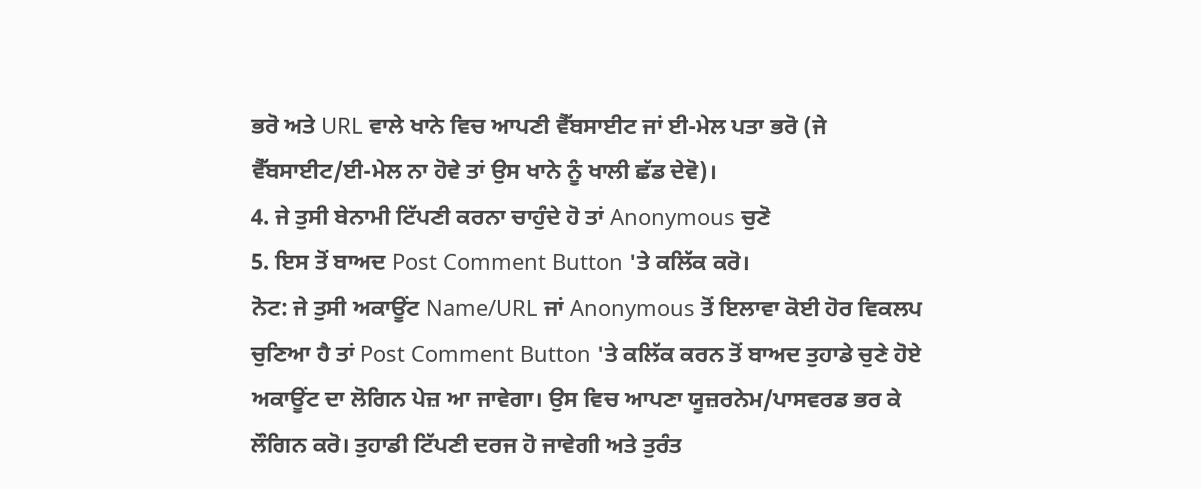ਭਰੋ ਅਤੇ URL ਵਾਲੇ ਖਾਨੇ ਵਿਚ ਆਪਣੀ ਵੈੱਬਸਾਈਟ ਜਾਂ ਈ-ਮੇਲ ਪਤਾ ਭਰੋ (ਜੇ ਵੈੱਬਸਾਈਟ/ਈ-ਮੇਲ ਨਾ ਹੋਵੇ ਤਾਂ ਉਸ ਖਾਨੇ ਨੂੰ ਖਾਲੀ ਛੱਡ ਦੇਵੋ)।
4. ਜੇ ਤੁਸੀ ਬੇਨਾਮੀ ਟਿੱਪਣੀ ਕਰਨਾ ਚਾਹੁੰਦੇ ਹੋ ਤਾਂ Anonymous ਚੁਣੋ
5. ਇਸ ਤੋਂ ਬਾਅਦ Post Comment Button 'ਤੇ ਕਲਿੱਕ ਕਰੋ।
ਨੋਟ: ਜੇ ਤੁਸੀ ਅਕਾਊਂਟ Name/URL ਜਾਂ Anonymous ਤੋਂ ਇਲਾਵਾ ਕੋਈ ਹੋਰ ਵਿਕਲਪ ਚੁਣਿਆ ਹੈ ਤਾਂ Post Comment Button 'ਤੇ ਕਲਿੱਕ ਕਰਨ ਤੋਂ ਬਾਅਦ ਤੁਹਾਡੇ ਚੁਣੇ ਹੋਏ ਅਕਾਊਂਟ ਦਾ ਲੋਗਿਨ ਪੇਜ਼ ਆ ਜਾਵੇਗਾ। ਉਸ ਵਿਚ ਆਪਣਾ ਯੂਜ਼ਰਨੇਮ/ਪਾਸਵਰਡ ਭਰ ਕੇ ਲੌਗਿਨ ਕਰੋ। ਤੁਹਾਡੀ ਟਿੱਪਣੀ ਦਰਜ ਹੋ ਜਾਵੇਗੀ ਅਤੇ ਤੁਰੰਤ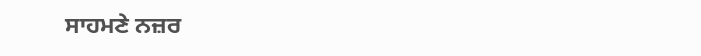ਸਾਹਮਣੇ ਨਜ਼ਰ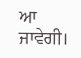ਆ ਜਾਵੇਗੀ।